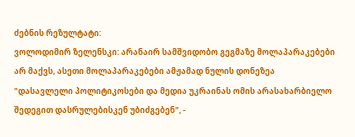ძებნის რეზულტატი:
ვოლოდიმირ ზელენსკი: არანაირ სამშვიდობო გეგმაზე მოლაპარაკებები არ მაქვს, ასეთი მოლაპარაკებები ამჟამად ნულის დონეზეა
"დასავლელი პოლიტიკოსები და მედია უკრაინას ომის არასახარბიელო შედეგით დასრულებისკენ უბიძგებენ", -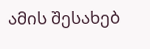ამის შესახებ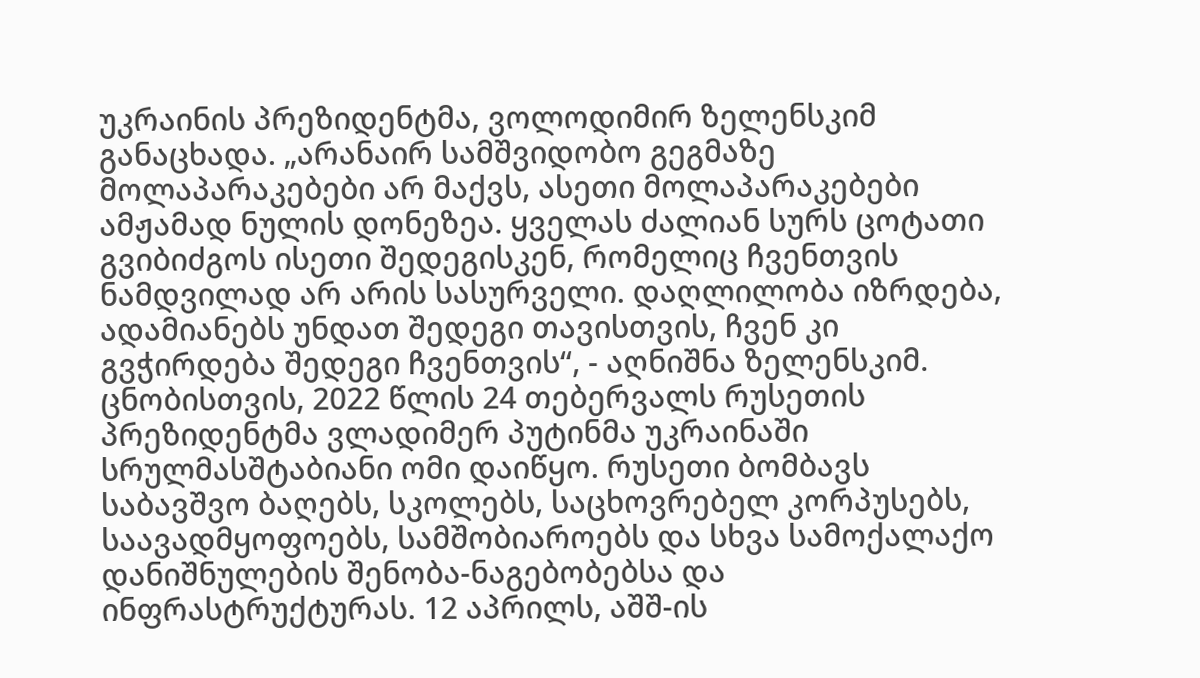უკრაინის პრეზიდენტმა, ვოლოდიმირ ზელენსკიმ განაცხადა. „არანაირ სამშვიდობო გეგმაზე მოლაპარაკებები არ მაქვს, ასეთი მოლაპარაკებები ამჟამად ნულის დონეზეა. ყველას ძალიან სურს ცოტათი გვიბიძგოს ისეთი შედეგისკენ, რომელიც ჩვენთვის ნამდვილად არ არის სასურველი. დაღლილობა იზრდება, ადამიანებს უნდათ შედეგი თავისთვის, ჩვენ კი გვჭირდება შედეგი ჩვენთვის“, - აღნიშნა ზელენსკიმ. ცნობისთვის, 2022 წლის 24 თებერვალს რუსეთის პრეზიდენტმა ვლადიმერ პუტინმა უკრაინაში სრულმასშტაბიანი ომი დაიწყო. რუსეთი ბომბავს საბავშვო ბაღებს, სკოლებს, საცხოვრებელ კორპუსებს, საავადმყოფოებს, სამშობიაროებს და სხვა სამოქალაქო დანიშნულების შენობა-ნაგებობებსა და ინფრასტრუქტურას. 12 აპრილს, აშშ-ის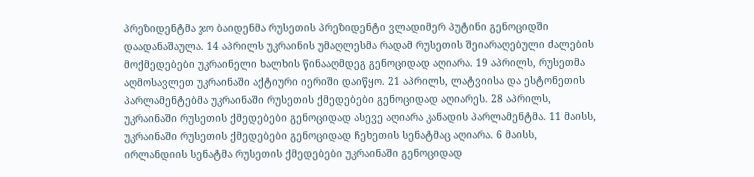პრეზიდენტმა ჯო ბაიდენმა რუსეთის პრეზიდენტი ვლადიმერ პუტინი გენოციდში დაადანაშაულა. 14 აპრილს უკრაინის უმაღლესმა რადამ რუსეთის შეიარაღებული ძალების მოქმედებები უკრაინელი ხალხის წინააღმდეგ გენოციდად აღიარა. 19 აპრილს, რუსეთმა აღმოსავლეთ უკრაინაში აქტიური იერიში დაიწყო. 21 აპრილს, ლატვიისა და ესტონეთის პარლამენტებმა უკრაინაში რუსეთის ქმედებები გენოციდად აღიარეს. 28 აპრილს, უკრაინაში რუსეთის ქმედებები გენოციდად ასევე აღიარა კანადის პარლამენტმა. 11 მაისს, უკრაინაში რუსეთის ქმედებები გენოციდად ჩეხეთის სენატმაც აღიარა. 6 მაისს, ირლანდიის სენატმა რუსეთის ქმედებები უკრაინაში გენოციდად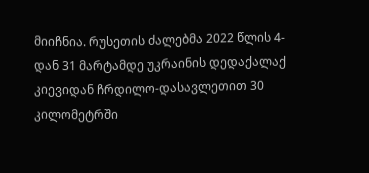მიიჩნია. რუსეთის ძალებმა 2022 წლის 4-დან 31 მარტამდე უკრაინის დედაქალაქ კიევიდან ჩრდილო-დასავლეთით 30 კილომეტრში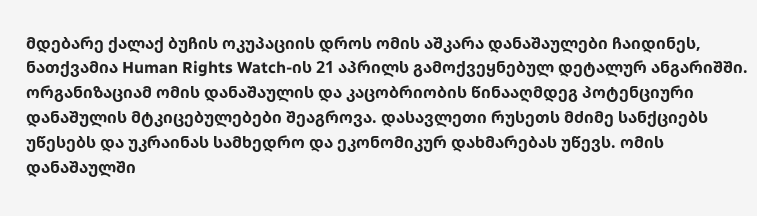მდებარე ქალაქ ბუჩის ოკუპაციის დროს ომის აშკარა დანაშაულები ჩაიდინეს, ნათქვამია Human Rights Watch-ის 21 აპრილს გამოქვეყნებულ დეტალურ ანგარიშში. ორგანიზაციამ ომის დანაშაულის და კაცობრიობის წინააღმდეგ პოტენციური დანაშულის მტკიცებულებები შეაგროვა. დასავლეთი რუსეთს მძიმე სანქციებს უწესებს და უკრაინას სამხედრო და ეკონომიკურ დახმარებას უწევს. ომის დანაშაულში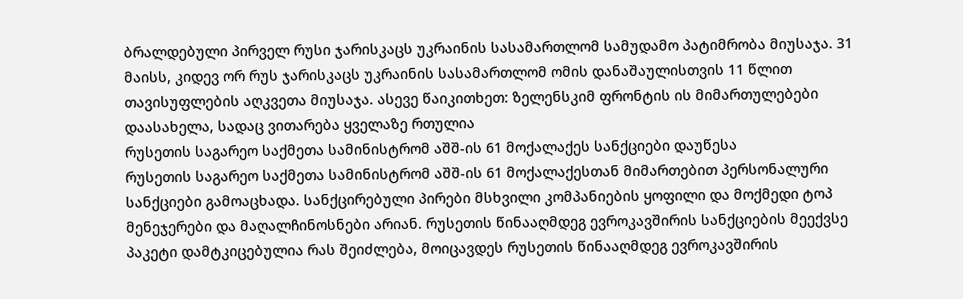ბრალდებული პირველ რუსი ჯარისკაცს უკრაინის სასამართლომ სამუდამო პატიმრობა მიუსაჯა. 31 მაისს, კიდევ ორ რუს ჯარისკაცს უკრაინის სასამართლომ ომის დანაშაულისთვის 11 წლით თავისუფლების აღკვეთა მიუსაჯა. ასევე წაიკითხეთ: ზელენსკიმ ფრონტის ის მიმართულებები დაასახელა, სადაც ვითარება ყველაზე რთულია
რუსეთის საგარეო საქმეთა სამინისტრომ აშშ-ის 61 მოქალაქეს სანქციები დაუწესა
რუსეთის საგარეო საქმეთა სამინისტრომ აშშ-ის 61 მოქალაქესთან მიმართებით პერსონალური სანქციები გამოაცხადა. სანქცირებული პირები მსხვილი კომპანიების ყოფილი და მოქმედი ტოპ მენეჯერები და მაღალჩინოსნები არიან. რუსეთის წინააღმდეგ ევროკავშირის სანქციების მეექვსე პაკეტი დამტკიცებულია რას შეიძლება, მოიცავდეს რუსეთის წინააღმდეგ ევროკავშირის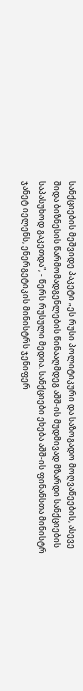სანქციების მეშვიდე პაკეტი „ეს რუსი პოლიტიკური და საზოგადო მოღვაწეების, ასევე შიდა ბიზნესის წარმომადგენლების წინააღმდეგ აშშ-ის მუდმივად მზარდი სანქციების საპასუხოდ გაკეთდა", - წერს რუსული მედია. სანქციები ეხება აშშ-ის ფინანსთა მინისტრ ჯანეტ იელენს, ენერგეტიკის მინისტრს ჯენიფერ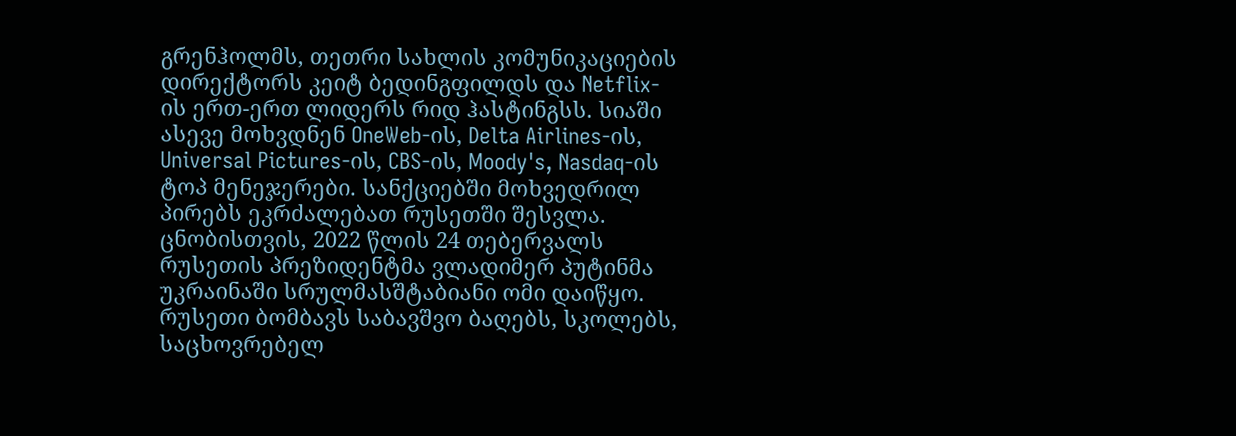გრენჰოლმს, თეთრი სახლის კომუნიკაციების დირექტორს კეიტ ბედინგფილდს და Netflix-ის ერთ-ერთ ლიდერს რიდ ჰასტინგსს. სიაში ასევე მოხვდნენ OneWeb-ის, Delta Airlines-ის, Universal Pictures-ის, CBS-ის, Moody's, Nasdaq-ის ტოპ მენეჯერები. სანქციებში მოხვედრილ პირებს ეკრძალებათ რუსეთში შესვლა. ცნობისთვის, 2022 წლის 24 თებერვალს რუსეთის პრეზიდენტმა ვლადიმერ პუტინმა უკრაინაში სრულმასშტაბიანი ომი დაიწყო. რუსეთი ბომბავს საბავშვო ბაღებს, სკოლებს, საცხოვრებელ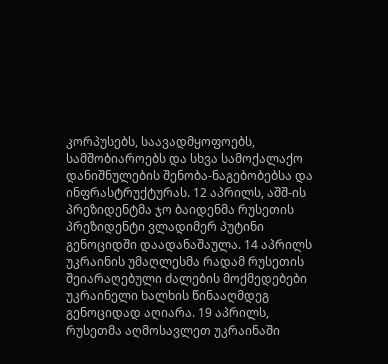კორპუსებს, საავადმყოფოებს, სამშობიაროებს და სხვა სამოქალაქო დანიშნულების შენობა-ნაგებობებსა და ინფრასტრუქტურას. 12 აპრილს, აშშ-ის პრეზიდენტმა ჯო ბაიდენმა რუსეთის პრეზიდენტი ვლადიმერ პუტინი გენოციდში დაადანაშაულა. 14 აპრილს უკრაინის უმაღლესმა რადამ რუსეთის შეიარაღებული ძალების მოქმედებები უკრაინელი ხალხის წინააღმდეგ გენოციდად აღიარა. 19 აპრილს, რუსეთმა აღმოსავლეთ უკრაინაში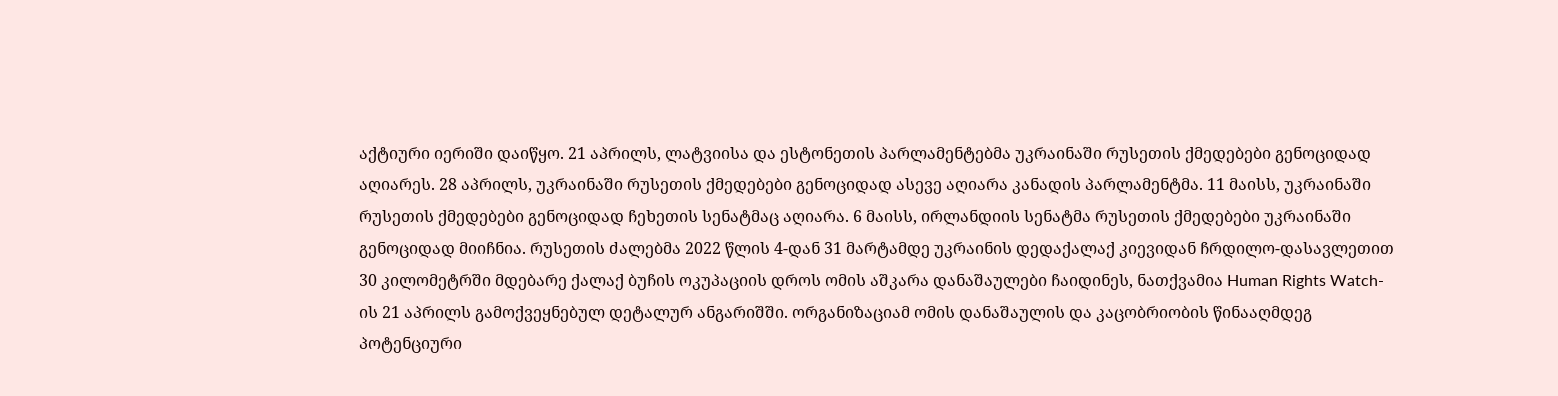აქტიური იერიში დაიწყო. 21 აპრილს, ლატვიისა და ესტონეთის პარლამენტებმა უკრაინაში რუსეთის ქმედებები გენოციდად აღიარეს. 28 აპრილს, უკრაინაში რუსეთის ქმედებები გენოციდად ასევე აღიარა კანადის პარლამენტმა. 11 მაისს, უკრაინაში რუსეთის ქმედებები გენოციდად ჩეხეთის სენატმაც აღიარა. 6 მაისს, ირლანდიის სენატმა რუსეთის ქმედებები უკრაინაში გენოციდად მიიჩნია. რუსეთის ძალებმა 2022 წლის 4-დან 31 მარტამდე უკრაინის დედაქალაქ კიევიდან ჩრდილო-დასავლეთით 30 კილომეტრში მდებარე ქალაქ ბუჩის ოკუპაციის დროს ომის აშკარა დანაშაულები ჩაიდინეს, ნათქვამია Human Rights Watch-ის 21 აპრილს გამოქვეყნებულ დეტალურ ანგარიშში. ორგანიზაციამ ომის დანაშაულის და კაცობრიობის წინააღმდეგ პოტენციური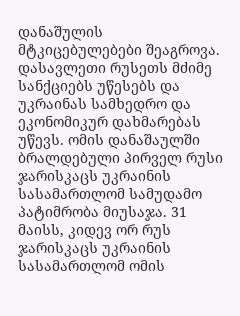დანაშულის მტკიცებულებები შეაგროვა. დასავლეთი რუსეთს მძიმე სანქციებს უწესებს და უკრაინას სამხედრო და ეკონომიკურ დახმარებას უწევს. ომის დანაშაულში ბრალდებული პირველ რუსი ჯარისკაცს უკრაინის სასამართლომ სამუდამო პატიმრობა მიუსაჯა. 31 მაისს, კიდევ ორ რუს ჯარისკაცს უკრაინის სასამართლომ ომის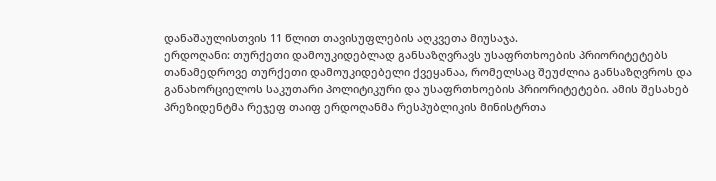დანაშაულისთვის 11 წლით თავისუფლების აღკვეთა მიუსაჯა.
ერდოღანი: თურქეთი დამოუკიდებლად განსაზღვრავს უსაფრთხოების პრიორიტეტებს
თანამედროვე თურქეთი დამოუკიდებელი ქვეყანაა, რომელსაც შეუძლია განსაზღვროს და განახორციელოს საკუთარი პოლიტიკური და უსაფრთხოების პრიორიტეტები. ამის შესახებ პრეზიდენტმა რეჯეფ თაიფ ერდოღანმა რესპუბლიკის მინისტრთა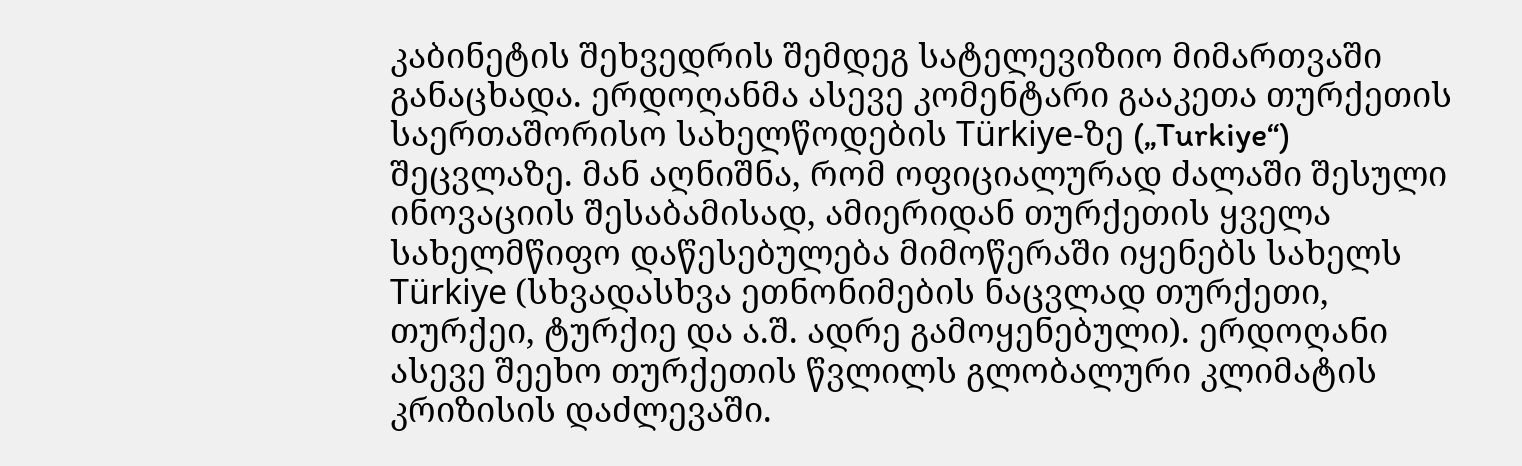კაბინეტის შეხვედრის შემდეგ სატელევიზიო მიმართვაში განაცხადა. ერდოღანმა ასევე კომენტარი გააკეთა თურქეთის საერთაშორისო სახელწოდების Türkiye-ზე („Turkiye“) შეცვლაზე. მან აღნიშნა, რომ ოფიციალურად ძალაში შესული ინოვაციის შესაბამისად, ამიერიდან თურქეთის ყველა სახელმწიფო დაწესებულება მიმოწერაში იყენებს სახელს Türkiye (სხვადასხვა ეთნონიმების ნაცვლად თურქეთი, თურქეი, ტურქიე და ა.შ. ადრე გამოყენებული). ერდოღანი ასევე შეეხო თურქეთის წვლილს გლობალური კლიმატის კრიზისის დაძლევაში.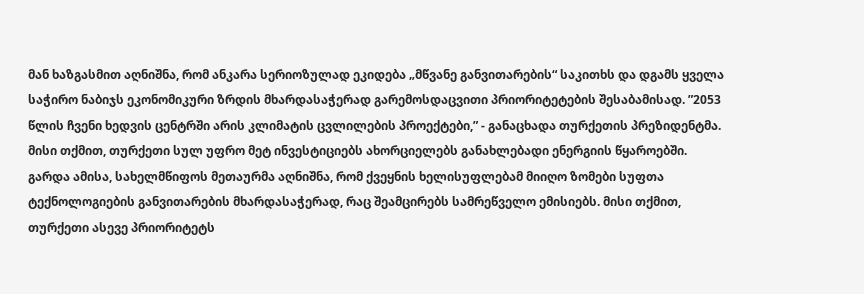მან ხაზგასმით აღნიშნა, რომ ანკარა სერიოზულად ეკიდება „მწვანე განვითარების“ საკითხს და დგამს ყველა საჭირო ნაბიჯს ეკონომიკური ზრდის მხარდასაჭერად გარემოსდაცვითი პრიორიტეტების შესაბამისად. ”2053 წლის ჩვენი ხედვის ცენტრში არის კლიმატის ცვლილების პროექტები,” - განაცხადა თურქეთის პრეზიდენტმა. მისი თქმით, თურქეთი სულ უფრო მეტ ინვესტიციებს ახორციელებს განახლებადი ენერგიის წყაროებში. გარდა ამისა, სახელმწიფოს მეთაურმა აღნიშნა, რომ ქვეყნის ხელისუფლებამ მიიღო ზომები სუფთა ტექნოლოგიების განვითარების მხარდასაჭერად, რაც შეამცირებს სამრეწველო ემისიებს. მისი თქმით, თურქეთი ასევე პრიორიტეტს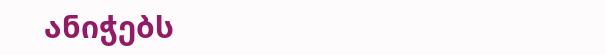ანიჭებს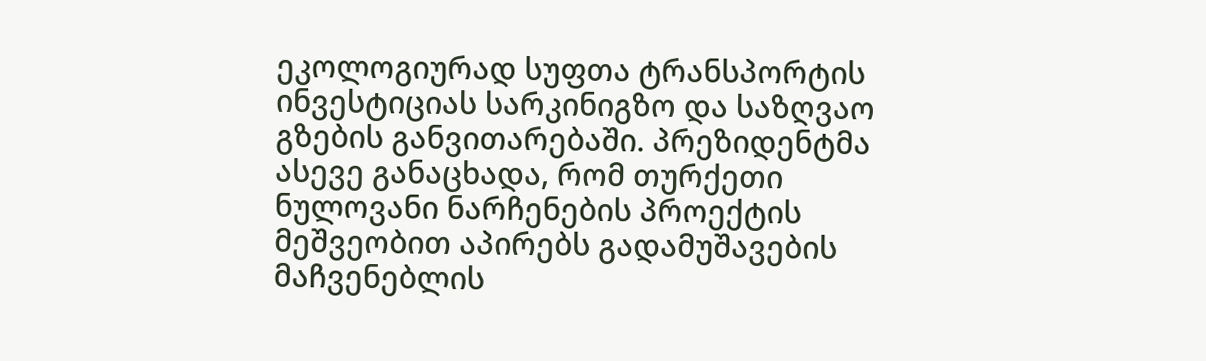ეკოლოგიურად სუფთა ტრანსპორტის ინვესტიციას სარკინიგზო და საზღვაო გზების განვითარებაში. პრეზიდენტმა ასევე განაცხადა, რომ თურქეთი ნულოვანი ნარჩენების პროექტის მეშვეობით აპირებს გადამუშავების მაჩვენებლის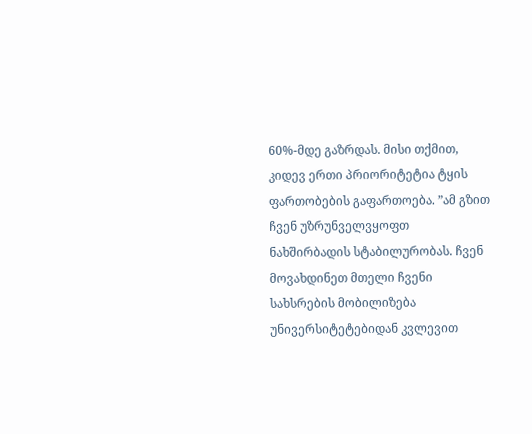60%-მდე გაზრდას. მისი თქმით, კიდევ ერთი პრიორიტეტია ტყის ფართობების გაფართოება. ”ამ გზით ჩვენ უზრუნველვყოფთ ნახშირბადის სტაბილურობას. ჩვენ მოვახდინეთ მთელი ჩვენი სახსრების მობილიზება უნივერსიტეტებიდან კვლევით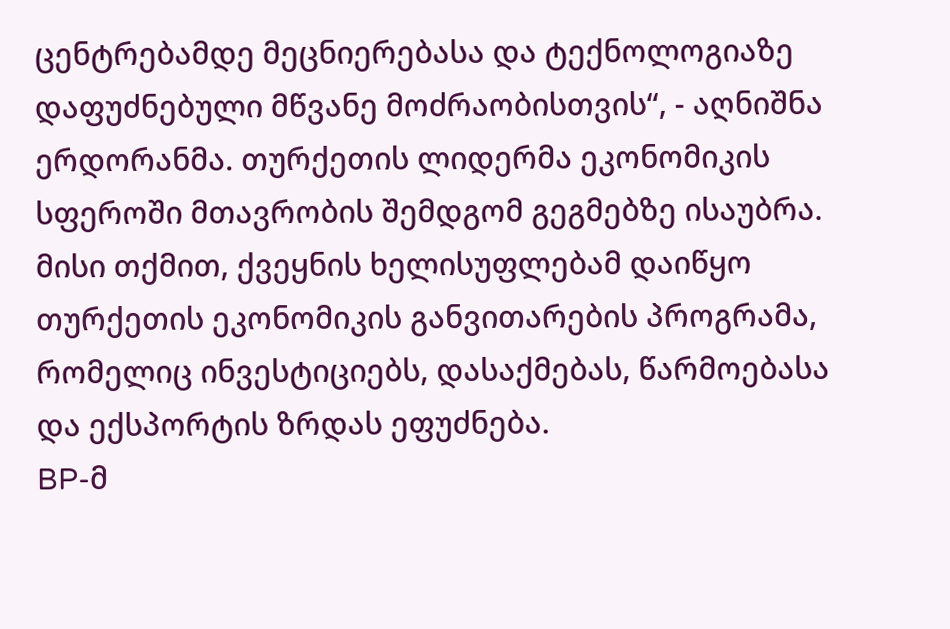ცენტრებამდე მეცნიერებასა და ტექნოლოგიაზე დაფუძნებული მწვანე მოძრაობისთვის“, - აღნიშნა ერდორანმა. თურქეთის ლიდერმა ეკონომიკის სფეროში მთავრობის შემდგომ გეგმებზე ისაუბრა. მისი თქმით, ქვეყნის ხელისუფლებამ დაიწყო თურქეთის ეკონომიკის განვითარების პროგრამა, რომელიც ინვესტიციებს, დასაქმებას, წარმოებასა და ექსპორტის ზრდას ეფუძნება.
BP-მ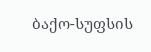ბაქო-სუფსის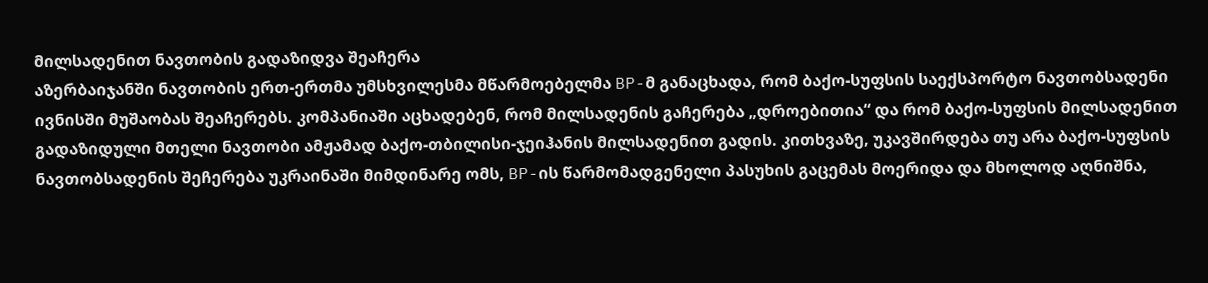მილსადენით ნავთობის გადაზიდვა შეაჩერა
აზერბაიჯანში ნავთობის ერთ-ერთმა უმსხვილესმა მწარმოებელმა BP-მ განაცხადა, რომ ბაქო-სუფსის საექსპორტო ნავთობსადენი ივნისში მუშაობას შეაჩერებს. კომპანიაში აცხადებენ, რომ მილსადენის გაჩერება „დროებითია“ და რომ ბაქო-სუფსის მილსადენით გადაზიდული მთელი ნავთობი ამჟამად ბაქო-თბილისი-ჯეიჰანის მილსადენით გადის. კითხვაზე, უკავშირდება თუ არა ბაქო-სუფსის ნავთობსადენის შეჩერება უკრაინაში მიმდინარე ომს, BP-ის წარმომადგენელი პასუხის გაცემას მოერიდა და მხოლოდ აღნიშნა,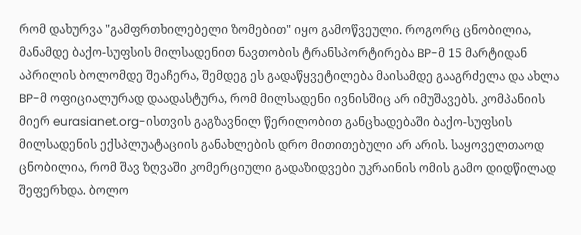რომ დახურვა "გამფრთხილებელი ზომებით" იყო გამოწვეული. როგორც ცნობილია, მანამდე ბაქო-სუფსის მილსადენით ნავთობის ტრანსპორტირება BP-მ 15 მარტიდან აპრილის ბოლომდე შეაჩერა, შემდეგ ეს გადაწყვეტილება მაისამდე გააგრძელა და ახლა BP-მ ოფიციალურად დაადასტურა, რომ მილსადენი ივნისშიც არ იმუშავებს. კომპანიის მიერ eurasianet.org-ისთვის გაგზავნილ წერილობით განცხადებაში ბაქო-სუფსის მილსადენის ექსპლუატაციის განახლების დრო მითითებული არ არის. საყოველთაოდ ცნობილია, რომ შავ ზღვაში კომერციული გადაზიდვები უკრაინის ომის გამო დიდწილად შეფერხდა. ბოლო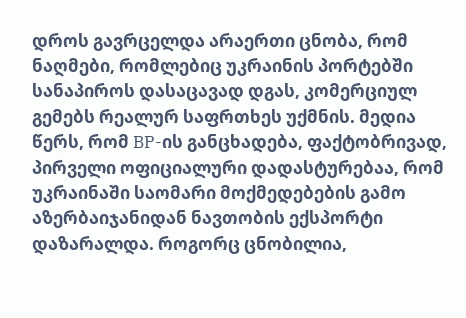დროს გავრცელდა არაერთი ცნობა, რომ ნაღმები, რომლებიც უკრაინის პორტებში სანაპიროს დასაცავად დგას, კომერციულ გემებს რეალურ საფრთხეს უქმნის. მედია წერს, რომ BP-ის განცხადება, ფაქტობრივად, პირველი ოფიციალური დადასტურებაა, რომ უკრაინაში საომარი მოქმედებების გამო აზერბაიჯანიდან ნავთობის ექსპორტი დაზარალდა. როგორც ცნობილია,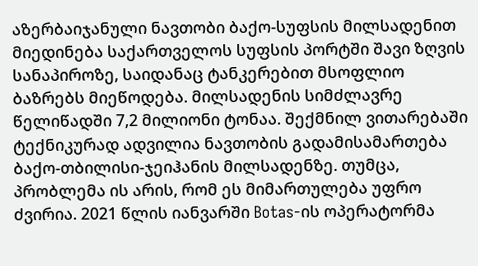აზერბაიჯანული ნავთობი ბაქო-სუფსის მილსადენით მიედინება საქართველოს სუფსის პორტში შავი ზღვის სანაპიროზე, საიდანაც ტანკერებით მსოფლიო ბაზრებს მიეწოდება. მილსადენის სიმძლავრე წელიწადში 7,2 მილიონი ტონაა. შექმნილ ვითარებაში ტექნიკურად ადვილია ნავთობის გადამისამართება ბაქო-თბილისი-ჯეიჰანის მილსადენზე. თუმცა, პრობლემა ის არის, რომ ეს მიმართულება უფრო ძვირია. 2021 წლის იანვარში Botas-ის ოპერატორმა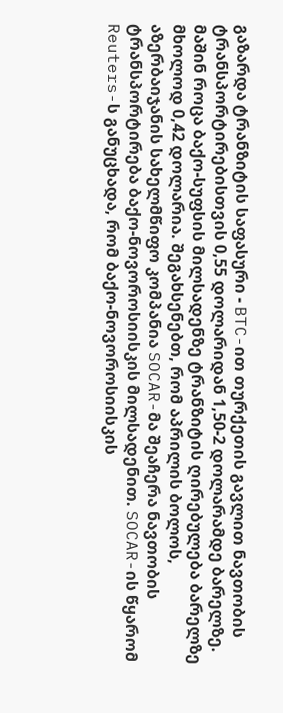გაზარდა ტრანზიტის საფასური - BTC-ით თურქეთის გავლით ნავთობის ტრანსპორტირებისთვის 0,55 დოლარიდან 1,50-2 დოლარამდე ბარელზე. მაშინ როცა ბაქო-სუფსის მილსადენზე ტრანზიტის ღირებულება ბარელზე მხოლოდ 0,42 დოლარია. შეგახსენებთ, რომ აპრილის ბოლოს, აზერბაიჯანის სახელმწიფო კომპანია SOCAR-მა შეაჩერა ნავთობის ტრანსპორტირება ბაქო-ნოვოროსიისკის მილსადენით. SOCAR-ის წყარომ Reuters-ს განუცხადა, რომ ბაქო-ნოვოროსიისკის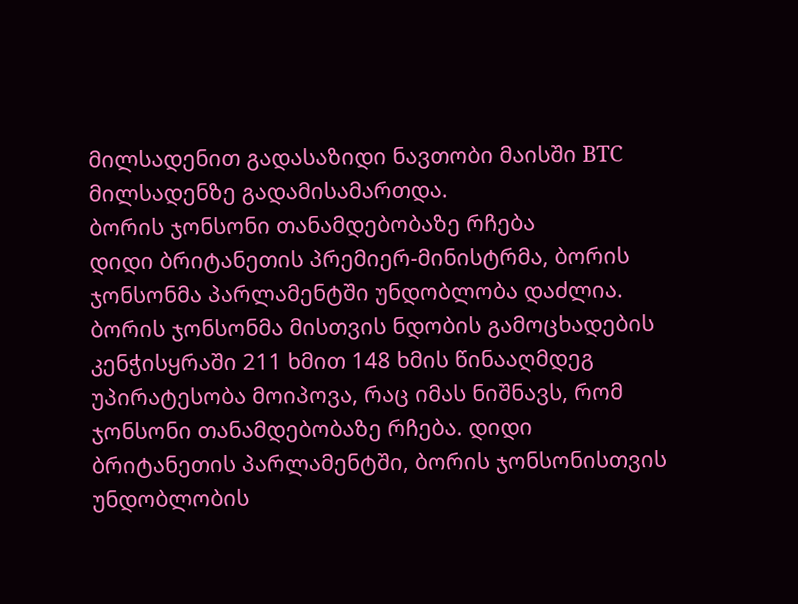მილსადენით გადასაზიდი ნავთობი მაისში BTC მილსადენზე გადამისამართდა.
ბორის ჯონსონი თანამდებობაზე რჩება
დიდი ბრიტანეთის პრემიერ-მინისტრმა, ბორის ჯონსონმა პარლამენტში უნდობლობა დაძლია. ბორის ჯონსონმა მისთვის ნდობის გამოცხადების კენჭისყრაში 211 ხმით 148 ხმის წინააღმდეგ უპირატესობა მოიპოვა, რაც იმას ნიშნავს, რომ ჯონსონი თანამდებობაზე რჩება. დიდი ბრიტანეთის პარლამენტში, ბორის ჯონსონისთვის უნდობლობის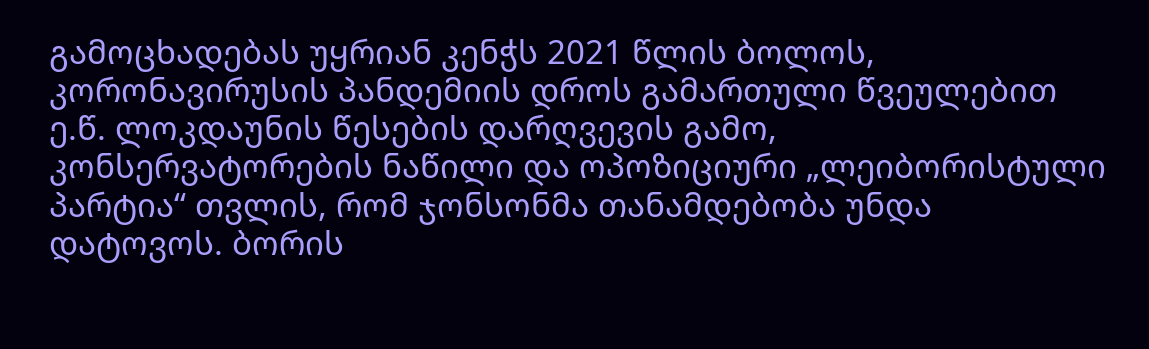გამოცხადებას უყრიან კენჭს 2021 წლის ბოლოს, კორონავირუსის პანდემიის დროს გამართული წვეულებით ე.წ. ლოკდაუნის წესების დარღვევის გამო, კონსერვატორების ნაწილი და ოპოზიციური „ლეიბორისტული პარტია“ თვლის, რომ ჯონსონმა თანამდებობა უნდა დატოვოს. ბორის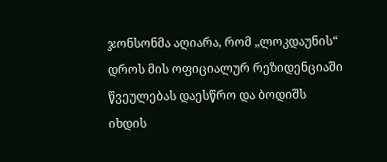ჯონსონმა აღიარა, რომ „ლოკდაუნის“ დროს მის ოფიციალურ რეზიდენციაში წვეულებას დაესწრო და ბოდიშს იხდის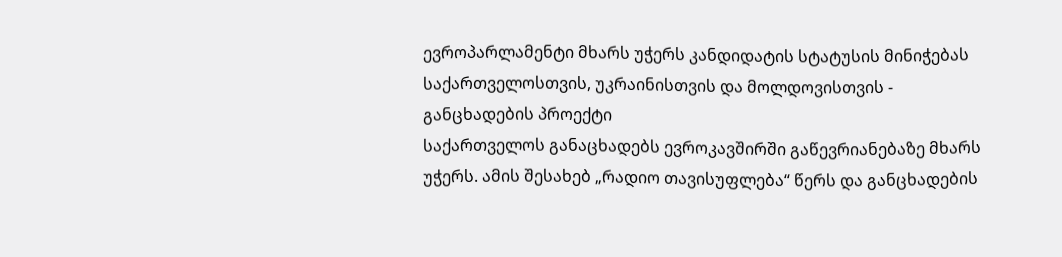ევროპარლამენტი მხარს უჭერს კანდიდატის სტატუსის მინიჭებას საქართველოსთვის, უკრაინისთვის და მოლდოვისთვის - განცხადების პროექტი
საქართველოს განაცხადებს ევროკავშირში გაწევრიანებაზე მხარს უჭერს. ამის შესახებ „რადიო თავისუფლება“ წერს და განცხადების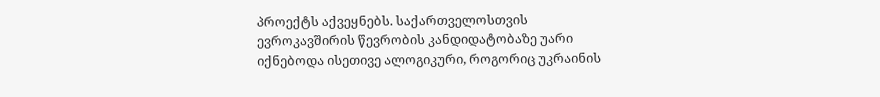პროექტს აქვეყნებს. საქართველოსთვის ევროკავშირის წევრობის კანდიდატობაზე უარი იქნებოდა ისეთივე ალოგიკური, როგორიც უკრაინის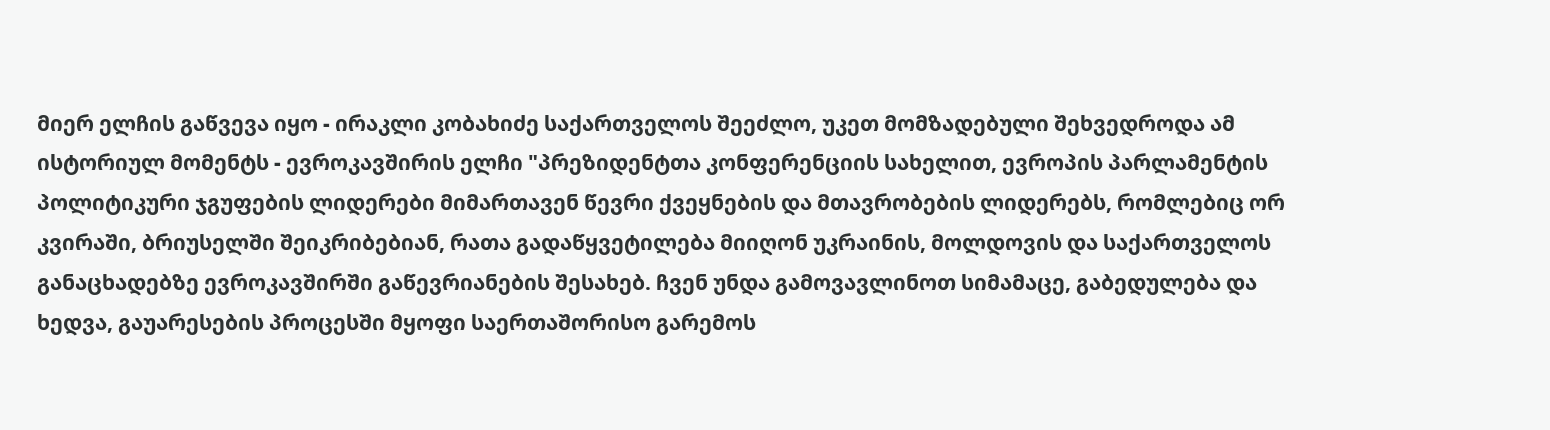მიერ ელჩის გაწვევა იყო - ირაკლი კობახიძე საქართველოს შეეძლო, უკეთ მომზადებული შეხვედროდა ამ ისტორიულ მომენტს - ევროკავშირის ელჩი "პრეზიდენტთა კონფერენციის სახელით, ევროპის პარლამენტის პოლიტიკური ჯგუფების ლიდერები მიმართავენ წევრი ქვეყნების და მთავრობების ლიდერებს, რომლებიც ორ კვირაში, ბრიუსელში შეიკრიბებიან, რათა გადაწყვეტილება მიიღონ უკრაინის, მოლდოვის და საქართველოს განაცხადებზე ევროკავშირში გაწევრიანების შესახებ. ჩვენ უნდა გამოვავლინოთ სიმამაცე, გაბედულება და ხედვა, გაუარესების პროცესში მყოფი საერთაშორისო გარემოს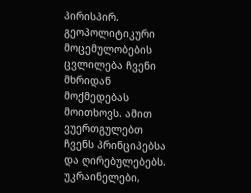პირისპირ. გეოპოლიტიკური მოცემულობების ცვლილება ჩვენი მხრიდან მოქმედებას მოითხოვს. ამით ვუერთგულებთ ჩვენს პრინციპებსა და ღირებულებებს. უკრაინელები,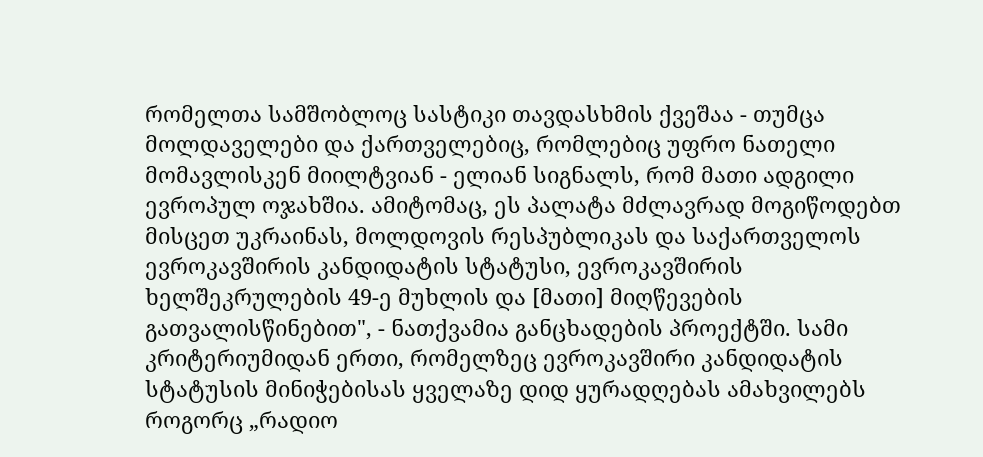რომელთა სამშობლოც სასტიკი თავდასხმის ქვეშაა - თუმცა მოლდაველები და ქართველებიც, რომლებიც უფრო ნათელი მომავლისკენ მიილტვიან - ელიან სიგნალს, რომ მათი ადგილი ევროპულ ოჯახშია. ამიტომაც, ეს პალატა მძლავრად მოგიწოდებთ მისცეთ უკრაინას, მოლდოვის რესპუბლიკას და საქართველოს ევროკავშირის კანდიდატის სტატუსი, ევროკავშირის ხელშეკრულების 49-ე მუხლის და [მათი] მიღწევების გათვალისწინებით", - ნათქვამია განცხადების პროექტში. სამი კრიტერიუმიდან ერთი, რომელზეც ევროკავშირი კანდიდატის სტატუსის მინიჭებისას ყველაზე დიდ ყურადღებას ამახვილებს როგორც „რადიო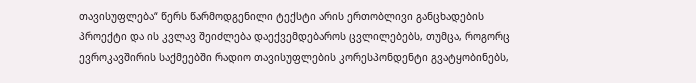თავისუფლება“ წერს წარმოდგენილი ტექსტი არის ერთობლივი განცხადების პროექტი და ის კვლავ შეიძლება დაექვემდებაროს ცვლილებებს, თუმცა, როგორც ევროკავშირის საქმეებში რადიო თავისუფლების კორესპონდენტი გვატყობინებს,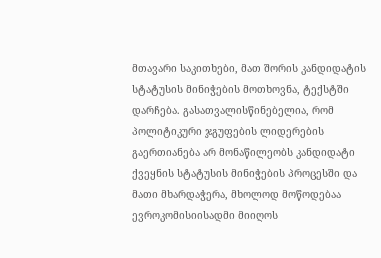მთავარი საკითხები, მათ შორის კანდიდატის სტატუსის მინიჭების მოთხოვნა, ტექსტში დარჩება. გასათვალისწინებელია, რომ პოლიტიკური ჯგუფების ლიდერების გაერთიანება არ მონაწილეობს კანდიდატი ქვეყნის სტატუსის მინიჭების პროცესში და მათი მხარდაჭერა, მხოლოდ მოწოდებაა ევროკომისიისადმი მიიღოს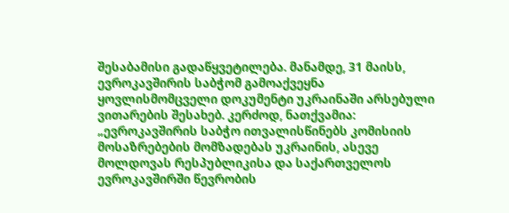შესაბამისი გადაწყვეტილება. მანამდე, 31 მაისს, ევროკავშირის საბჭომ გამოაქვეყნა ყოვლისმომცველი დოკუმენტი უკრაინაში არსებული ვითარების შესახებ. კერძოდ, ნათქვამია: „ევროკავშირის საბჭო ითვალისწინებს კომისიის მოსაზრებების მომზადებას უკრაინის, ასევე მოლდოვას რესპუბლიკისა და საქართველოს ევროკავშირში წევრობის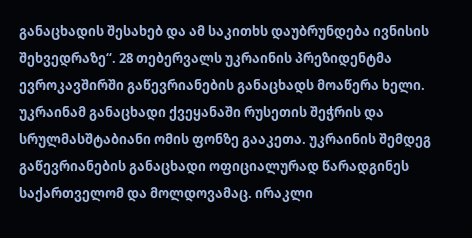განაცხადის შესახებ და ამ საკითხს დაუბრუნდება ივნისის შეხვედრაზე“. 28 თებერვალს უკრაინის პრეზიდენტმა ევროკავშირში გაწევრიანების განაცხადს მოაწერა ხელი. უკრაინამ განაცხადი ქვეყანაში რუსეთის შეჭრის და სრულმასშტაბიანი ომის ფონზე გააკეთა. უკრაინის შემდეგ გაწევრიანების განაცხადი ოფიციალურად წარადგინეს საქართველომ და მოლდოვამაც. ირაკლი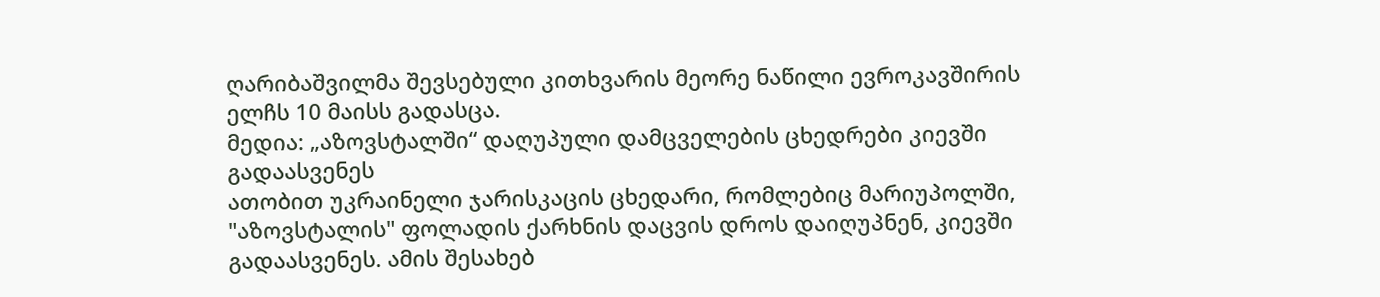ღარიბაშვილმა შევსებული კითხვარის მეორე ნაწილი ევროკავშირის ელჩს 10 მაისს გადასცა.
მედია: „აზოვსტალში“ დაღუპული დამცველების ცხედრები კიევში გადაასვენეს
ათობით უკრაინელი ჯარისკაცის ცხედარი, რომლებიც მარიუპოლში, "აზოვსტალის" ფოლადის ქარხნის დაცვის დროს დაიღუპნენ, კიევში გადაასვენეს. ამის შესახებ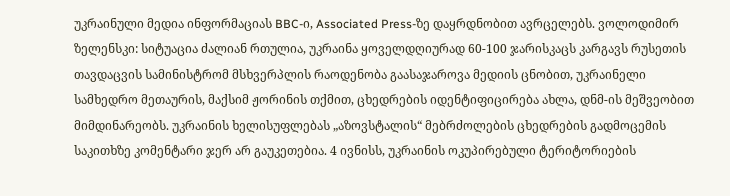უკრაინული მედია ინფორმაციას BBC-ი, Associated Press-ზე დაყრდნობით ავრცელებს. ვოლოდიმირ ზელენსკი: სიტუაცია ძალიან რთულია, უკრაინა ყოველდღიურად 60-100 ჯარისკაცს კარგავს რუსეთის თავდაცვის სამინისტრომ მსხვერპლის რაოდენობა გაასაჯაროვა მედიის ცნობით, უკრაინელი სამხედრო მეთაურის, მაქსიმ ჟორინის თქმით, ცხედრების იდენტიფიცირება ახლა, დნმ-ის მეშვეობით მიმდინარეობს. უკრაინის ხელისუფლებას „აზოვსტალის“ მებრძოლების ცხედრების გადმოცემის საკითხზე კომენტარი ჯერ არ გაუკეთებია. 4 ივნისს, უკრაინის ოკუპირებული ტერიტორიების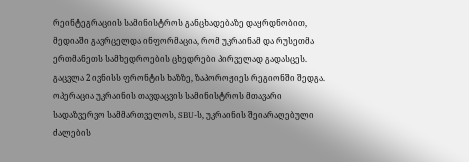რეინტეგრაციის სამინისტროს განცხადებაზე დაყრდნობით, მედიაში გავრცელდა ინფორმაცია, რომ უკრაინამ და რუსეთმა ერთმანეთს სამხედროების ცხედრები პირველად გადასცეს. გაცვლა 2 ივნისს ფრონტის ხაზზე, ზაპოროჟიეს რეგიონში შედგა. ოპერაცია უკრაინის თავდაცვის სამინისტროს მთავარი სადაზვერვო სამმართველოს, SBU-ს, უკრაინის შეიარაღებული ძალების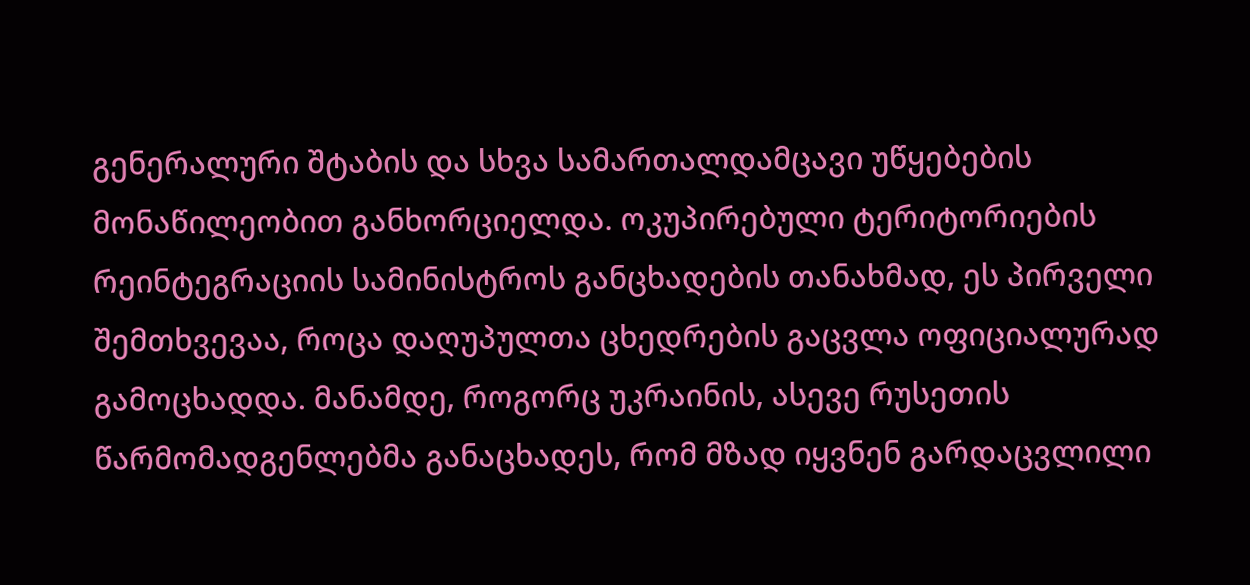გენერალური შტაბის და სხვა სამართალდამცავი უწყებების მონაწილეობით განხორციელდა. ოკუპირებული ტერიტორიების რეინტეგრაციის სამინისტროს განცხადების თანახმად, ეს პირველი შემთხვევაა, როცა დაღუპულთა ცხედრების გაცვლა ოფიციალურად გამოცხადდა. მანამდე, როგორც უკრაინის, ასევე რუსეთის წარმომადგენლებმა განაცხადეს, რომ მზად იყვნენ გარდაცვლილი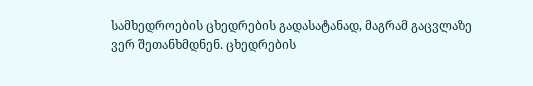სამხედროების ცხედრების გადასატანად, მაგრამ გაცვლაზე ვერ შეთანხმდნენ. ცხედრების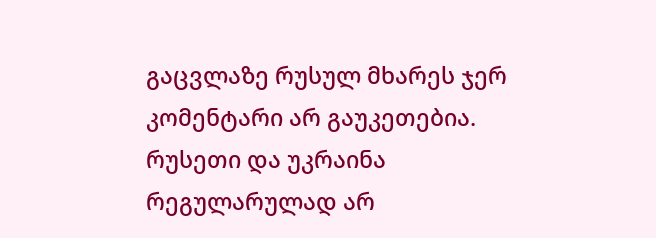გაცვლაზე რუსულ მხარეს ჯერ კომენტარი არ გაუკეთებია. რუსეთი და უკრაინა რეგულარულად არ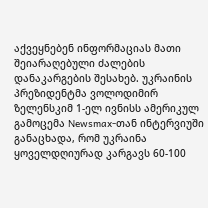აქვეყნებენ ინფორმაციას მათი შეიარაღებული ძალების დანაკარგების შესახებ. უკრაინის პრეზიდენტმა ვოლოდიმირ ზელენსკიმ 1-ელ ივნისს ამერიკულ გამოცემა Newsmax-თან ინტერვიუში განაცხადა, რომ უკრაინა ყოველდღიურად კარგავს 60-100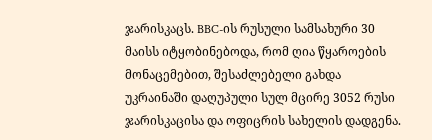ჯარისკაცს. BBC-ის რუსული სამსახური 30 მაისს იტყობინებოდა, რომ ღია წყაროების მონაცემებით, შესაძლებელი გახდა უკრაინაში დაღუპული სულ მცირე 3052 რუსი ჯარისკაცისა და ოფიცრის სახელის დადგენა.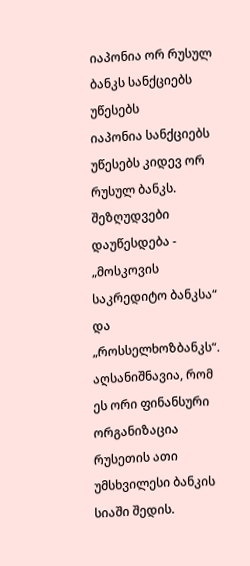იაპონია ორ რუსულ ბანკს სანქციებს უწესებს
იაპონია სანქციებს უწესებს კიდევ ორ რუსულ ბანკს. შეზღუდვები დაუწესდება - „მოსკოვის საკრედიტო ბანკსა“ და „როსსელხოზბანკს“. აღსანიშნავია, რომ ეს ორი ფინანსური ორგანიზაცია რუსეთის ათი უმსხვილესი ბანკის სიაში შედის.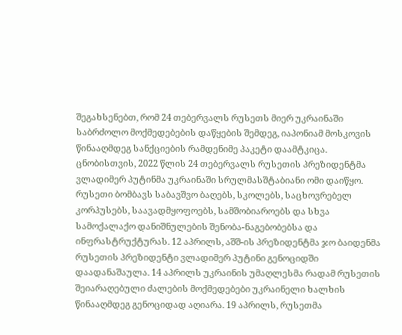შეგახსენებთ, რომ 24 თებერვალს რუსეთს მიერ უკრაინაში საბრძოლო მოქმედებების დაწყების შემდეგ, იაპონიამ მოსკოვის წინააღმდეგ სანქციების რამდენიმე პაკეტი დაამტკიცა. ცნობისთვის, 2022 წლის 24 თებერვალს რუსეთის პრეზიდენტმა ვლადიმერ პუტინმა უკრაინაში სრულმასშტაბიანი ომი დაიწყო. რუსეთი ბომბავს საბავშვო ბაღებს, სკოლებს, საცხოვრებელ კორპუსებს, საავადმყოფოებს, სამშობიაროებს და სხვა სამოქალაქო დანიშნულების შენობა-ნაგებობებსა და ინფრასტრუქტურას. 12 აპრილს, აშშ-ის პრეზიდენტმა ჯო ბაიდენმა რუსეთის პრეზიდენტი ვლადიმერ პუტინი გენოციდში დაადანაშაულა. 14 აპრილს უკრაინის უმაღლესმა რადამ რუსეთის შეიარაღებული ძალების მოქმედებები უკრაინელი ხალხის წინააღმდეგ გენოციდად აღიარა. 19 აპრილს, რუსეთმა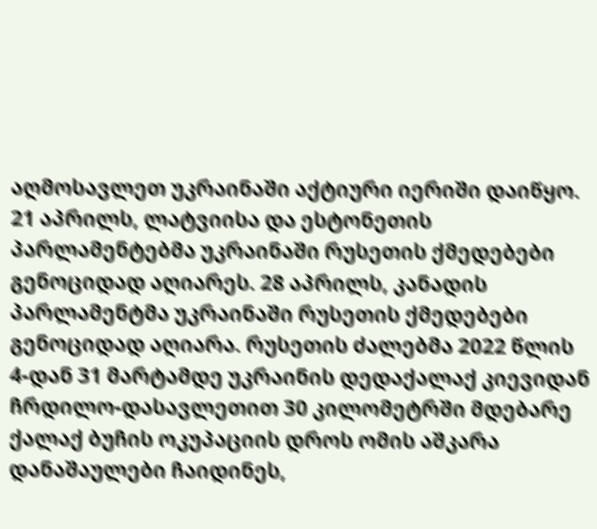აღმოსავლეთ უკრაინაში აქტიური იერიში დაიწყო. 21 აპრილს, ლატვიისა და ესტონეთის პარლამენტებმა უკრაინაში რუსეთის ქმედებები გენოციდად აღიარეს. 28 აპრილს, კანადის პარლამენტმა უკრაინაში რუსეთის ქმედებები გენოციდად აღიარა. რუსეთის ძალებმა 2022 წლის 4-დან 31 მარტამდე უკრაინის დედაქალაქ კიევიდან ჩრდილო-დასავლეთით 30 კილომეტრში მდებარე ქალაქ ბუჩის ოკუპაციის დროს ომის აშკარა დანაშაულები ჩაიდინეს,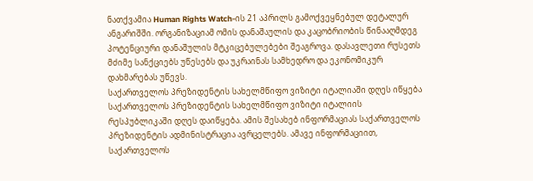ნათქვამია Human Rights Watch-ის 21 აპრილს გამოქვეყნებულ დეტალურ ანგარიშში. ორგანიზაციამ ომის დანაშაულის და კაცობრიობის წინააღმდეგ პოტენციური დანაშულის მტკიცებულებები შეაგროვა. დასავლეთი რუსეთს მძიმე სანქციებს უწესებს და უკრაინას სამხედრო და ეკონომიკურ დახმარებას უწევს.
საქართველოს პრეზიდენტის სახელმწიფო ვიზიტი იტალიაში დღეს იწყება
საქართველოს პრეზიდენტის სახელმწიფო ვიზიტი იტალიის რესპუბლიკაში დღეს დაიწყება. ამის შესახებ ინფორმაციას საქართველოს პრეზიდენტის ადმინისტრაცია ავრცელებს. ამავე ინფორმაციით, საქართველოს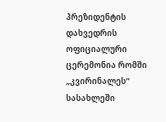პრეზიდენტის დახვედრის ოფიციალური ცერემონია რომში „კვირინალეს“ სასახლეში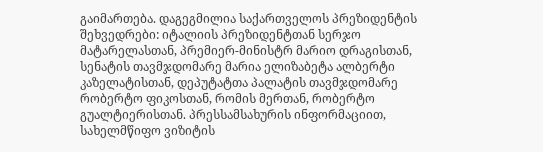გაიმართება. დაგეგმილია საქართველოს პრეზიდენტის შეხვედრები: იტალიის პრეზიდენტთან სერჯო მატარელასთან, პრემიერ-მინისტრ მარიო დრაგისთან, სენატის თავმჯდომარე მარია ელიზაბეტა ალბერტი კაზელატისთან, დეპუტატთა პალატის თავმჯდომარე რობერტო ფიკოსთან, რომის მერთან, რობერტო გუალტიერისთან. პრესსამსახურის ინფორმაციით, სახელმწიფო ვიზიტის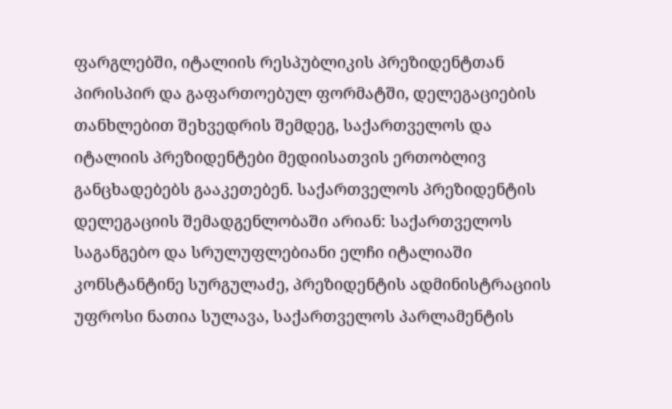ფარგლებში, იტალიის რესპუბლიკის პრეზიდენტთან პირისპირ და გაფართოებულ ფორმატში, დელეგაციების თანხლებით შეხვედრის შემდეგ, საქართველოს და იტალიის პრეზიდენტები მედიისათვის ერთობლივ განცხადებებს გააკეთებენ. საქართველოს პრეზიდენტის დელეგაციის შემადგენლობაში არიან: საქართველოს საგანგებო და სრულუფლებიანი ელჩი იტალიაში კონსტანტინე სურგულაძე, პრეზიდენტის ადმინისტრაციის უფროსი ნათია სულავა, საქართველოს პარლამენტის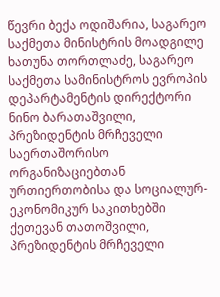წევრი ბექა ოდიშარია, საგარეო საქმეთა მინისტრის მოადგილე ხათუნა თორთლაძე, საგარეო საქმეთა სამინისტროს ევროპის დეპარტამენტის დირექტორი ნინო ბარათაშვილი, პრეზიდენტის მრჩეველი საერთაშორისო ორგანიზაციებთან ურთიერთობისა და სოციალურ-ეკონომიკურ საკითხებში ქეთევან თათოშვილი, პრეზიდენტის მრჩეველი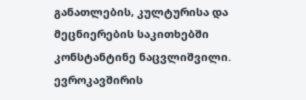განათლების, კულტურისა და მეცნიერების საკითხებში კონსტანტინე ნაცვლიშვილი.
ევროკავშირის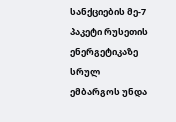სანქციების მე-7 პაკეტი რუსეთის ენერგეტიკაზე სრულ ემბარგოს უნდა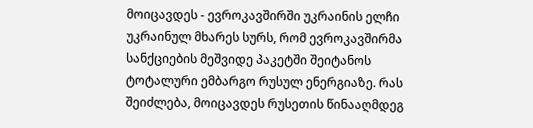მოიცავდეს - ევროკავშირში უკრაინის ელჩი
უკრაინულ მხარეს სურს, რომ ევროკავშირმა სანქციების მეშვიდე პაკეტში შეიტანოს ტოტალური ემბარგო რუსულ ენერგიაზე. რას შეიძლება, მოიცავდეს რუსეთის წინააღმდეგ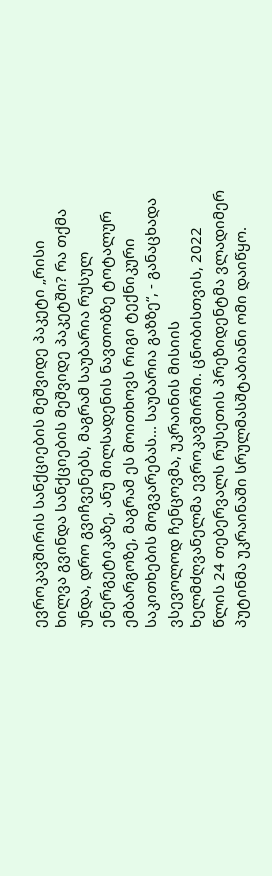ევროკავშირის სანქციების მეშვიდე პაკეტი „რისი ხილვა გვინდა სანქციების მეშვიდე პაკეტში? რა თქმა უნდა, დრო გვიჩვენებს, მაგრამ საუბარია რუსულ ენერგეტიკაზე, ანუ მილსადენის ნავთობზე ტოტალურ ემბარგოზე, მაგრამ ეს მოითხოვს რიგი ტექნიკური საკითხების მოგვარებას... საუბარია გაზზე“, - განაცხადა ვსევოლოდ ჩენცოვმა, უკრაინის მისიის ხელმძღვანელმა ევროკავშირში. ცნობისთვის, 2022 წლის 24 თებერვალს რუსეთის პრეზიდენტმა ვლადიმერ პუტინმა უკრაინაში სრულმასშტაბიანი ომი დაიწყო.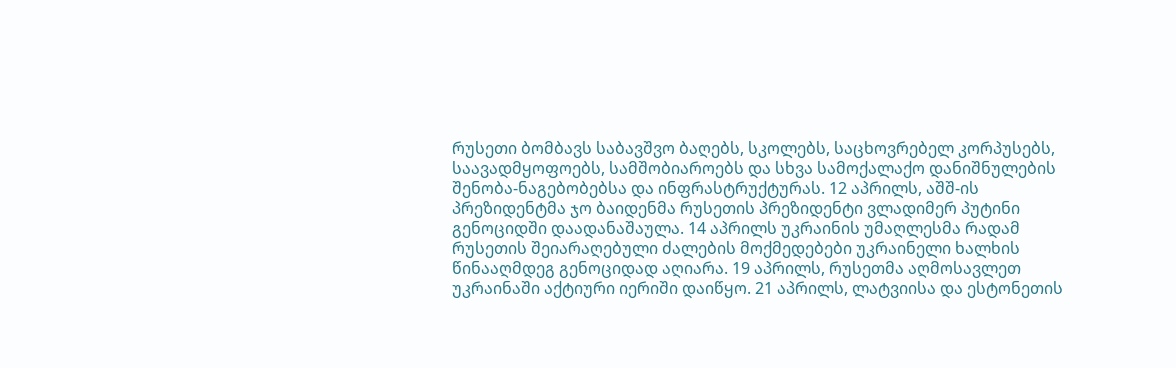რუსეთი ბომბავს საბავშვო ბაღებს, სკოლებს, საცხოვრებელ კორპუსებს, საავადმყოფოებს, სამშობიაროებს და სხვა სამოქალაქო დანიშნულების შენობა-ნაგებობებსა და ინფრასტრუქტურას. 12 აპრილს, აშშ-ის პრეზიდენტმა ჯო ბაიდენმა რუსეთის პრეზიდენტი ვლადიმერ პუტინი გენოციდში დაადანაშაულა. 14 აპრილს უკრაინის უმაღლესმა რადამ რუსეთის შეიარაღებული ძალების მოქმედებები უკრაინელი ხალხის წინააღმდეგ გენოციდად აღიარა. 19 აპრილს, რუსეთმა აღმოსავლეთ უკრაინაში აქტიური იერიში დაიწყო. 21 აპრილს, ლატვიისა და ესტონეთის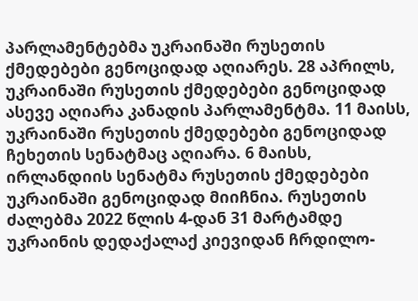პარლამენტებმა უკრაინაში რუსეთის ქმედებები გენოციდად აღიარეს. 28 აპრილს, უკრაინაში რუსეთის ქმედებები გენოციდად ასევე აღიარა კანადის პარლამენტმა. 11 მაისს, უკრაინაში რუსეთის ქმედებები გენოციდად ჩეხეთის სენატმაც აღიარა. 6 მაისს, ირლანდიის სენატმა რუსეთის ქმედებები უკრაინაში გენოციდად მიიჩნია. რუსეთის ძალებმა 2022 წლის 4-დან 31 მარტამდე უკრაინის დედაქალაქ კიევიდან ჩრდილო-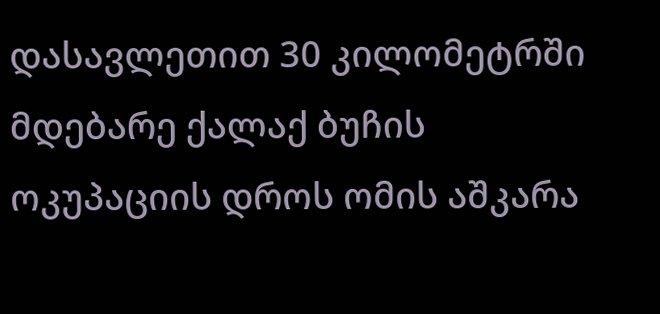დასავლეთით 30 კილომეტრში მდებარე ქალაქ ბუჩის ოკუპაციის დროს ომის აშკარა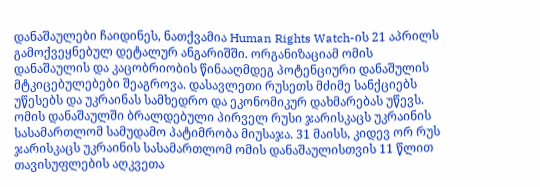დანაშაულები ჩაიდინეს, ნათქვამია Human Rights Watch-ის 21 აპრილს გამოქვეყნებულ დეტალურ ანგარიშში. ორგანიზაციამ ომის დანაშაულის და კაცობრიობის წინააღმდეგ პოტენციური დანაშულის მტკიცებულებები შეაგროვა. დასავლეთი რუსეთს მძიმე სანქციებს უწესებს და უკრაინას სამხედრო და ეკონომიკურ დახმარებას უწევს. ომის დანაშაულში ბრალდებული პირველ რუსი ჯარისკაცს უკრაინის სასამართლომ სამუდამო პატიმრობა მიუსაჯა. 31 მაისს, კიდევ ორ რუს ჯარისკაცს უკრაინის სასამართლომ ომის დანაშაულისთვის 11 წლით თავისუფლების აღკვეთა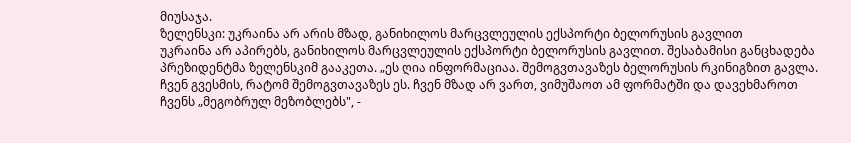მიუსაჯა.
ზელენსკი: უკრაინა არ არის მზად, განიხილოს მარცვლეულის ექსპორტი ბელორუსის გავლით
უკრაინა არ აპირებს, განიხილოს მარცვლეულის ექსპორტი ბელორუსის გავლით. შესაბამისი განცხადება პრეზიდენტმა ზელენსკიმ გააკეთა. „ეს ღია ინფორმაციაა. შემოგვთავაზეს ბელორუსის რკინიგზით გავლა. ჩვენ გვესმის, რატომ შემოგვთავაზეს ეს. ჩვენ მზად არ ვართ, ვიმუშაოთ ამ ფორმატში და დავეხმაროთ ჩვენს „მეგობრულ მეზობლებს", -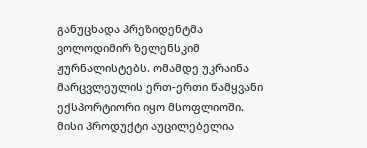განუცხადა პრეზიდენტმა ვოლოდიმირ ზელენსკიმ ჟურნალისტებს. ომამდე უკრაინა მარცვლეულის ერთ-ერთი წამყვანი ექსპორტიორი იყო მსოფლიოში. მისი პროდუქტი აუცილებელია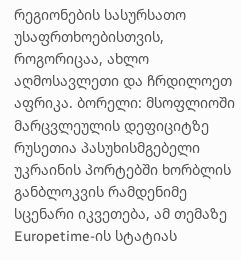რეგიონების სასურსათო უსაფრთხოებისთვის, როგორიცაა, ახლო აღმოსავლეთი და ჩრდილოეთ აფრიკა. ბორელი: მსოფლიოში მარცვლეულის დეფიციტზე რუსეთია პასუხისმგებელი უკრაინის პორტებში ხორბლის განბლოკვის რამდენიმე სცენარი იკვეთება, ამ თემაზე Europetime-ის სტატიას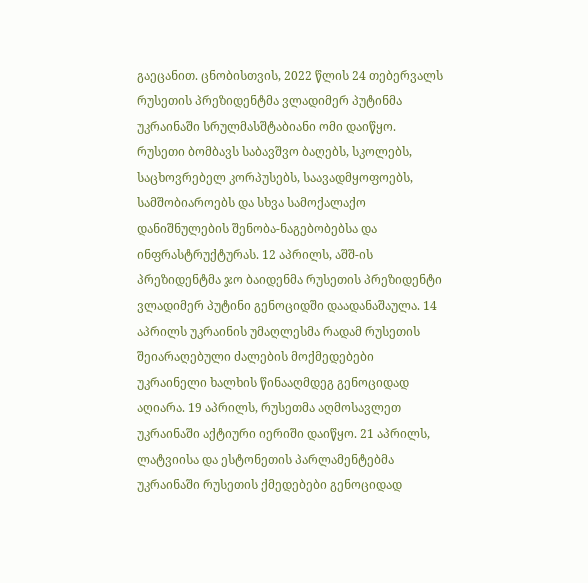გაეცანით. ცნობისთვის, 2022 წლის 24 თებერვალს რუსეთის პრეზიდენტმა ვლადიმერ პუტინმა უკრაინაში სრულმასშტაბიანი ომი დაიწყო. რუსეთი ბომბავს საბავშვო ბაღებს, სკოლებს, საცხოვრებელ კორპუსებს, საავადმყოფოებს, სამშობიაროებს და სხვა სამოქალაქო დანიშნულების შენობა-ნაგებობებსა და ინფრასტრუქტურას. 12 აპრილს, აშშ-ის პრეზიდენტმა ჯო ბაიდენმა რუსეთის პრეზიდენტი ვლადიმერ პუტინი გენოციდში დაადანაშაულა. 14 აპრილს უკრაინის უმაღლესმა რადამ რუსეთის შეიარაღებული ძალების მოქმედებები უკრაინელი ხალხის წინააღმდეგ გენოციდად აღიარა. 19 აპრილს, რუსეთმა აღმოსავლეთ უკრაინაში აქტიური იერიში დაიწყო. 21 აპრილს, ლატვიისა და ესტონეთის პარლამენტებმა უკრაინაში რუსეთის ქმედებები გენოციდად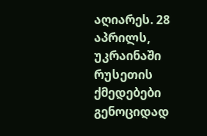აღიარეს. 28 აპრილს, უკრაინაში რუსეთის ქმედებები გენოციდად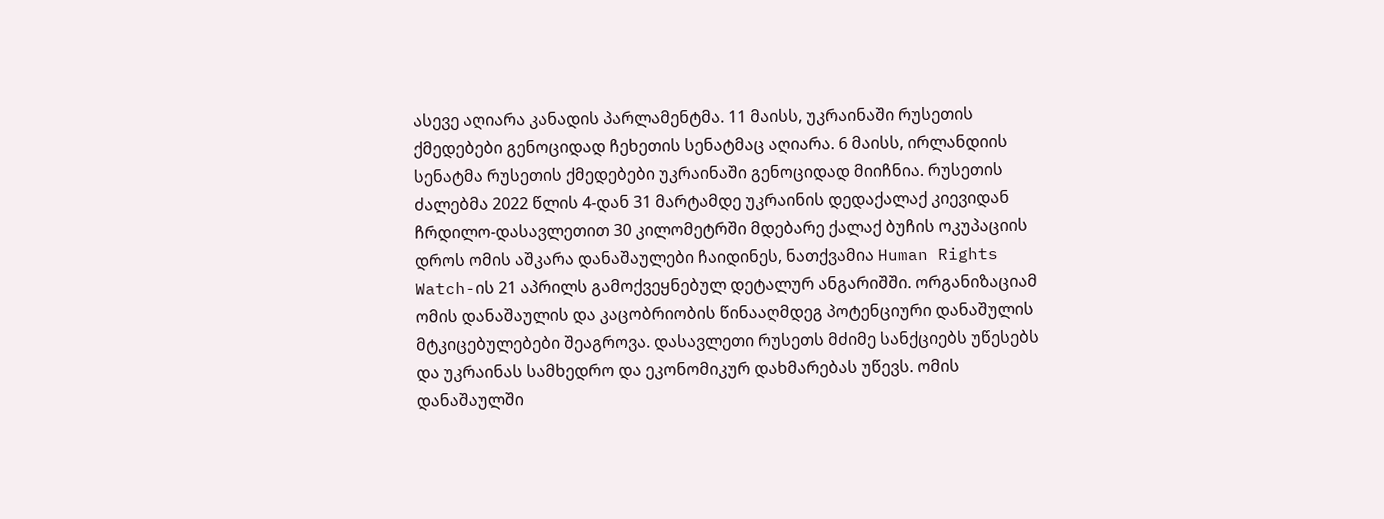ასევე აღიარა კანადის პარლამენტმა. 11 მაისს, უკრაინაში რუსეთის ქმედებები გენოციდად ჩეხეთის სენატმაც აღიარა. 6 მაისს, ირლანდიის სენატმა რუსეთის ქმედებები უკრაინაში გენოციდად მიიჩნია. რუსეთის ძალებმა 2022 წლის 4-დან 31 მარტამდე უკრაინის დედაქალაქ კიევიდან ჩრდილო-დასავლეთით 30 კილომეტრში მდებარე ქალაქ ბუჩის ოკუპაციის დროს ომის აშკარა დანაშაულები ჩაიდინეს, ნათქვამია Human Rights Watch-ის 21 აპრილს გამოქვეყნებულ დეტალურ ანგარიშში. ორგანიზაციამ ომის დანაშაულის და კაცობრიობის წინააღმდეგ პოტენციური დანაშულის მტკიცებულებები შეაგროვა. დასავლეთი რუსეთს მძიმე სანქციებს უწესებს და უკრაინას სამხედრო და ეკონომიკურ დახმარებას უწევს. ომის დანაშაულში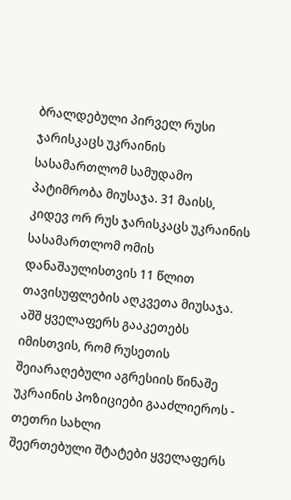ბრალდებული პირველ რუსი ჯარისკაცს უკრაინის სასამართლომ სამუდამო პატიმრობა მიუსაჯა. 31 მაისს, კიდევ ორ რუს ჯარისკაცს უკრაინის სასამართლომ ომის დანაშაულისთვის 11 წლით თავისუფლების აღკვეთა მიუსაჯა.
აშშ ყველაფერს გააკეთებს იმისთვის, რომ რუსეთის შეიარაღებული აგრესიის წინაშე უკრაინის პოზიციები გააძლიეროს - თეთრი სახლი
შეერთებული შტატები ყველაფერს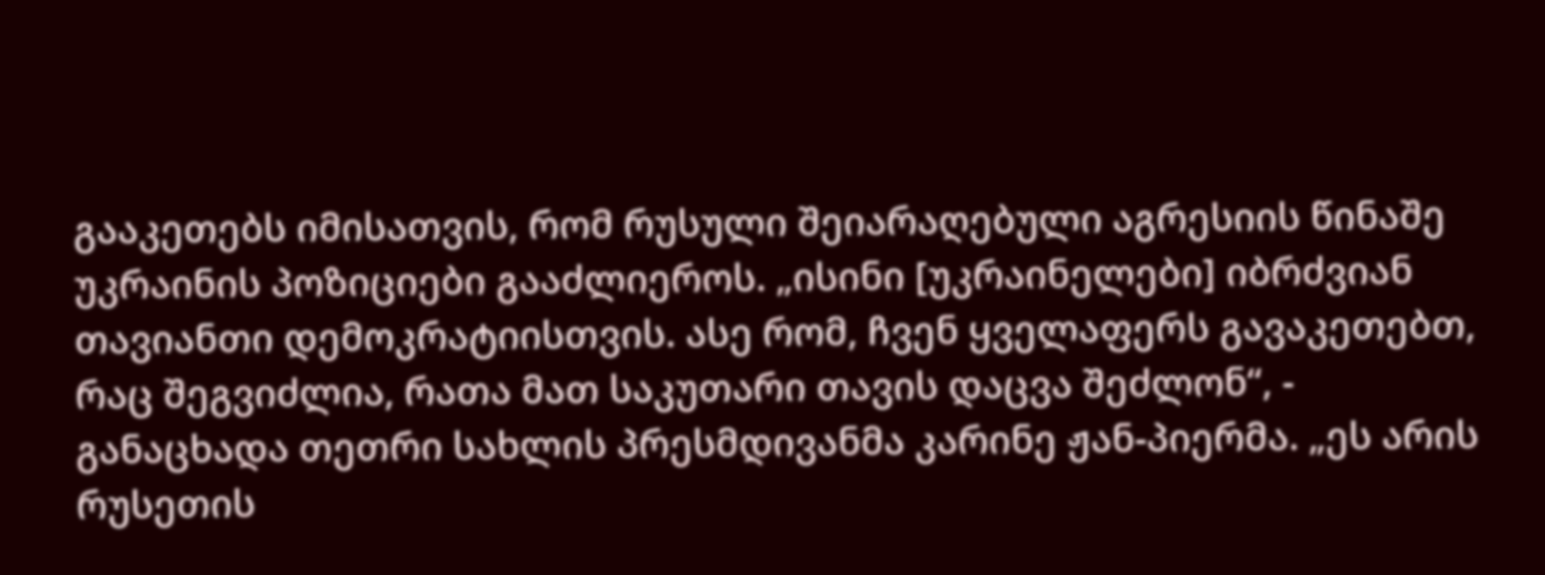გააკეთებს იმისათვის, რომ რუსული შეიარაღებული აგრესიის წინაშე უკრაინის პოზიციები გააძლიეროს. „ისინი [უკრაინელები] იბრძვიან თავიანთი დემოკრატიისთვის. ასე რომ, ჩვენ ყველაფერს გავაკეთებთ, რაც შეგვიძლია, რათა მათ საკუთარი თავის დაცვა შეძლონ“, - განაცხადა თეთრი სახლის პრესმდივანმა კარინე ჟან-პიერმა. „ეს არის რუსეთის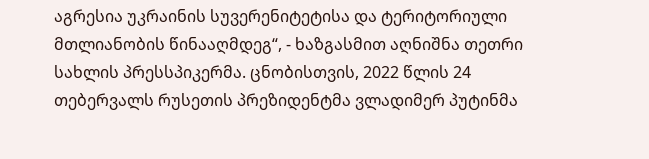აგრესია უკრაინის სუვერენიტეტისა და ტერიტორიული მთლიანობის წინააღმდეგ“, - ხაზგასმით აღნიშნა თეთრი სახლის პრესსპიკერმა. ცნობისთვის, 2022 წლის 24 თებერვალს რუსეთის პრეზიდენტმა ვლადიმერ პუტინმა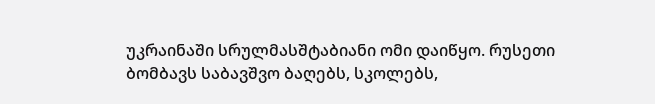უკრაინაში სრულმასშტაბიანი ომი დაიწყო. რუსეთი ბომბავს საბავშვო ბაღებს, სკოლებს,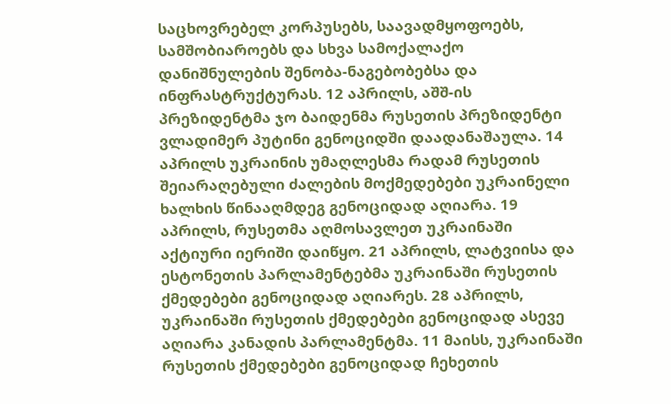საცხოვრებელ კორპუსებს, საავადმყოფოებს, სამშობიაროებს და სხვა სამოქალაქო დანიშნულების შენობა-ნაგებობებსა და ინფრასტრუქტურას. 12 აპრილს, აშშ-ის პრეზიდენტმა ჯო ბაიდენმა რუსეთის პრეზიდენტი ვლადიმერ პუტინი გენოციდში დაადანაშაულა. 14 აპრილს უკრაინის უმაღლესმა რადამ რუსეთის შეიარაღებული ძალების მოქმედებები უკრაინელი ხალხის წინააღმდეგ გენოციდად აღიარა. 19 აპრილს, რუსეთმა აღმოსავლეთ უკრაინაში აქტიური იერიში დაიწყო. 21 აპრილს, ლატვიისა და ესტონეთის პარლამენტებმა უკრაინაში რუსეთის ქმედებები გენოციდად აღიარეს. 28 აპრილს, უკრაინაში რუსეთის ქმედებები გენოციდად ასევე აღიარა კანადის პარლამენტმა. 11 მაისს, უკრაინაში რუსეთის ქმედებები გენოციდად ჩეხეთის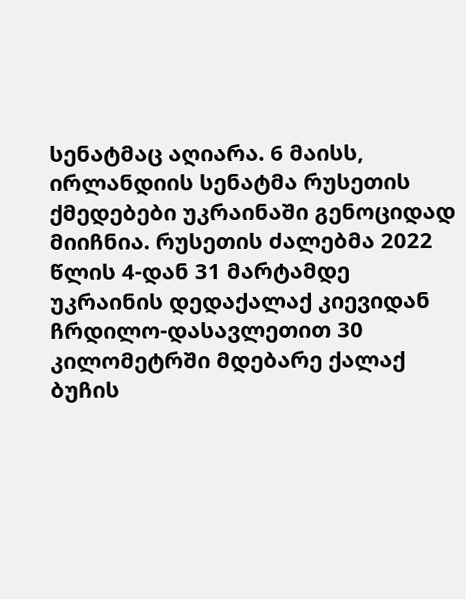სენატმაც აღიარა. 6 მაისს, ირლანდიის სენატმა რუსეთის ქმედებები უკრაინაში გენოციდად მიიჩნია. რუსეთის ძალებმა 2022 წლის 4-დან 31 მარტამდე უკრაინის დედაქალაქ კიევიდან ჩრდილო-დასავლეთით 30 კილომეტრში მდებარე ქალაქ ბუჩის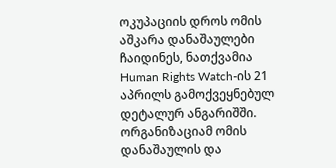ოკუპაციის დროს ომის აშკარა დანაშაულები ჩაიდინეს, ნათქვამია Human Rights Watch-ის 21 აპრილს გამოქვეყნებულ დეტალურ ანგარიშში. ორგანიზაციამ ომის დანაშაულის და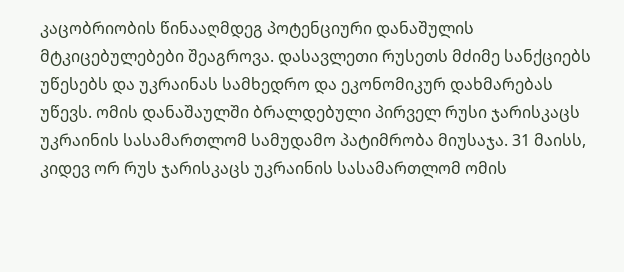კაცობრიობის წინააღმდეგ პოტენციური დანაშულის მტკიცებულებები შეაგროვა. დასავლეთი რუსეთს მძიმე სანქციებს უწესებს და უკრაინას სამხედრო და ეკონომიკურ დახმარებას უწევს. ომის დანაშაულში ბრალდებული პირველ რუსი ჯარისკაცს უკრაინის სასამართლომ სამუდამო პატიმრობა მიუსაჯა. 31 მაისს, კიდევ ორ რუს ჯარისკაცს უკრაინის სასამართლომ ომის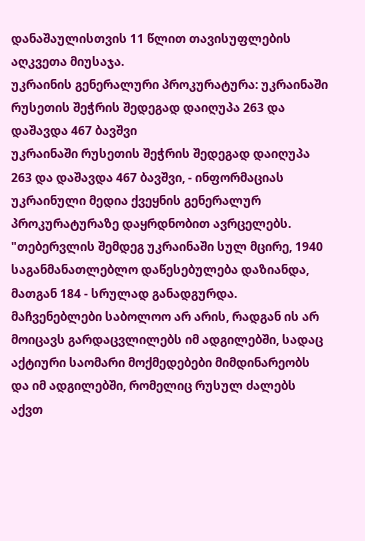დანაშაულისთვის 11 წლით თავისუფლების აღკვეთა მიუსაჯა.
უკრაინის გენერალური პროკურატურა: უკრაინაში რუსეთის შეჭრის შედეგად დაიღუპა 263 და დაშავდა 467 ბავშვი
უკრაინაში რუსეთის შეჭრის შედეგად დაიღუპა 263 და დაშავდა 467 ბავშვი, - ინფორმაციას უკრაინული მედია ქვეყნის გენერალურ პროკურატურაზე დაყრდნობით ავრცელებს. "თებერვლის შემდეგ უკრაინაში სულ მცირე, 1940 საგანმანათლებლო დაწესებულება დაზიანდა, მათგან 184 - სრულად განადგურდა. მაჩვენებლები საბოლოო არ არის, რადგან ის არ მოიცავს გარდაცვლილებს იმ ადგილებში, სადაც აქტიური საომარი მოქმედებები მიმდინარეობს და იმ ადგილებში, რომელიც რუსულ ძალებს აქვთ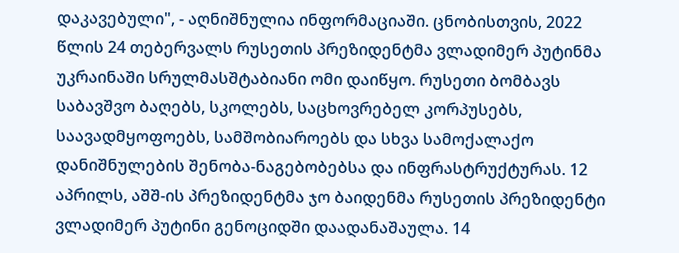დაკავებული", - აღნიშნულია ინფორმაციაში. ცნობისთვის, 2022 წლის 24 თებერვალს რუსეთის პრეზიდენტმა ვლადიმერ პუტინმა უკრაინაში სრულმასშტაბიანი ომი დაიწყო. რუსეთი ბომბავს საბავშვო ბაღებს, სკოლებს, საცხოვრებელ კორპუსებს, საავადმყოფოებს, სამშობიაროებს და სხვა სამოქალაქო დანიშნულების შენობა-ნაგებობებსა და ინფრასტრუქტურას. 12 აპრილს, აშშ-ის პრეზიდენტმა ჯო ბაიდენმა რუსეთის პრეზიდენტი ვლადიმერ პუტინი გენოციდში დაადანაშაულა. 14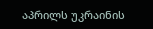აპრილს უკრაინის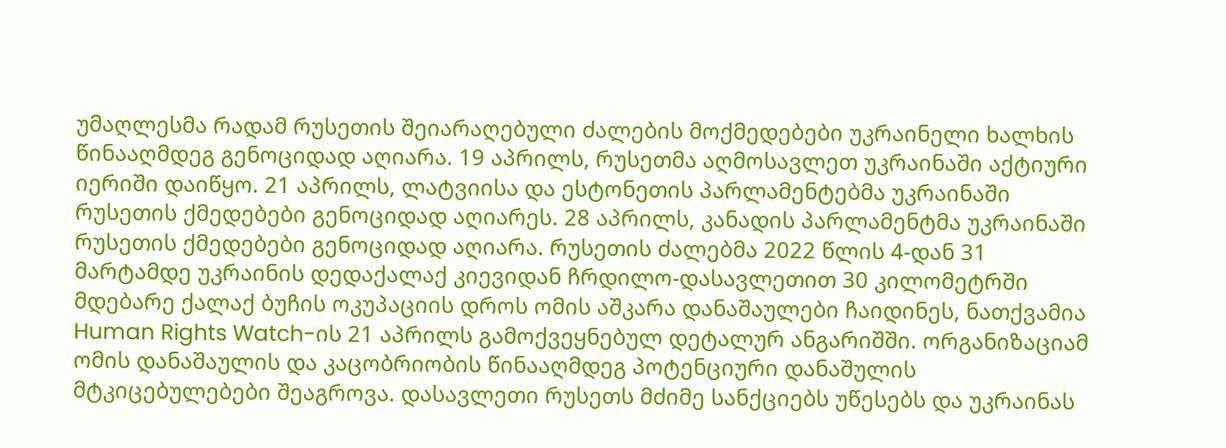უმაღლესმა რადამ რუსეთის შეიარაღებული ძალების მოქმედებები უკრაინელი ხალხის წინააღმდეგ გენოციდად აღიარა. 19 აპრილს, რუსეთმა აღმოსავლეთ უკრაინაში აქტიური იერიში დაიწყო. 21 აპრილს, ლატვიისა და ესტონეთის პარლამენტებმა უკრაინაში რუსეთის ქმედებები გენოციდად აღიარეს. 28 აპრილს, კანადის პარლამენტმა უკრაინაში რუსეთის ქმედებები გენოციდად აღიარა. რუსეთის ძალებმა 2022 წლის 4-დან 31 მარტამდე უკრაინის დედაქალაქ კიევიდან ჩრდილო-დასავლეთით 30 კილომეტრში მდებარე ქალაქ ბუჩის ოკუპაციის დროს ომის აშკარა დანაშაულები ჩაიდინეს, ნათქვამია Human Rights Watch-ის 21 აპრილს გამოქვეყნებულ დეტალურ ანგარიშში. ორგანიზაციამ ომის დანაშაულის და კაცობრიობის წინააღმდეგ პოტენციური დანაშულის მტკიცებულებები შეაგროვა. დასავლეთი რუსეთს მძიმე სანქციებს უწესებს და უკრაინას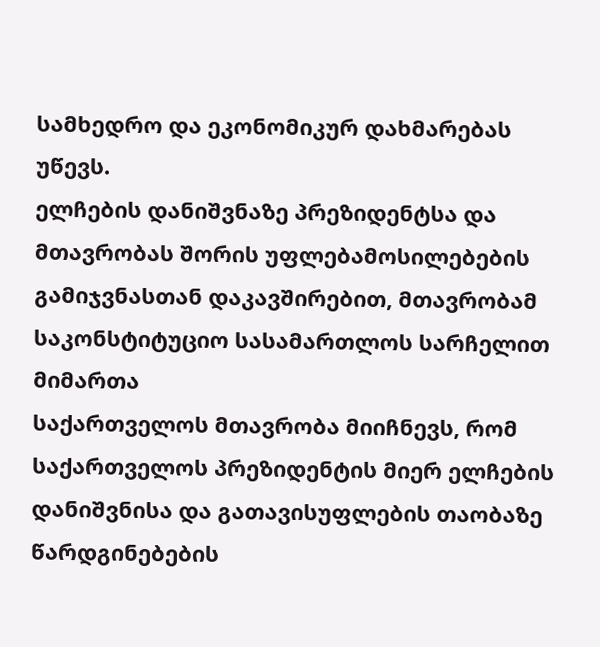სამხედრო და ეკონომიკურ დახმარებას უწევს.
ელჩების დანიშვნაზე პრეზიდენტსა და მთავრობას შორის უფლებამოსილებების გამიჯვნასთან დაკავშირებით, მთავრობამ საკონსტიტუციო სასამართლოს სარჩელით მიმართა
საქართველოს მთავრობა მიიჩნევს, რომ საქართველოს პრეზიდენტის მიერ ელჩების დანიშვნისა და გათავისუფლების თაობაზე წარდგინებების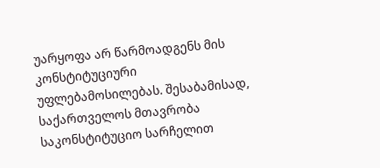უარყოფა არ წარმოადგენს მის კონსტიტუციური უფლებამოსილებას. შესაბამისად, საქართველოს მთავრობა საკონსტიტუციო სარჩელით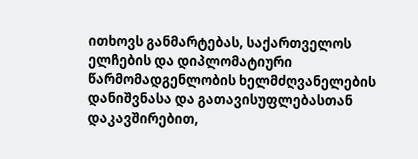ითხოვს განმარტებას, საქართველოს ელჩების და დიპლომატიური წარმომადგენლობის ხელმძღვანელების დანიშვნასა და გათავისუფლებასთან დაკავშირებით,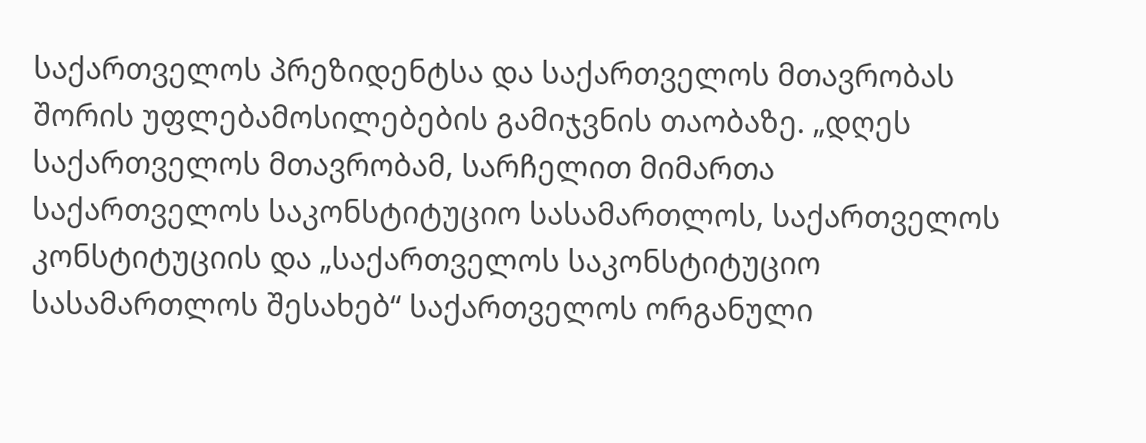საქართველოს პრეზიდენტსა და საქართველოს მთავრობას შორის უფლებამოსილებების გამიჯვნის თაობაზე. „დღეს საქართველოს მთავრობამ, სარჩელით მიმართა საქართველოს საკონსტიტუციო სასამართლოს, საქართველოს კონსტიტუციის და „საქართველოს საკონსტიტუციო სასამართლოს შესახებ“ საქართველოს ორგანული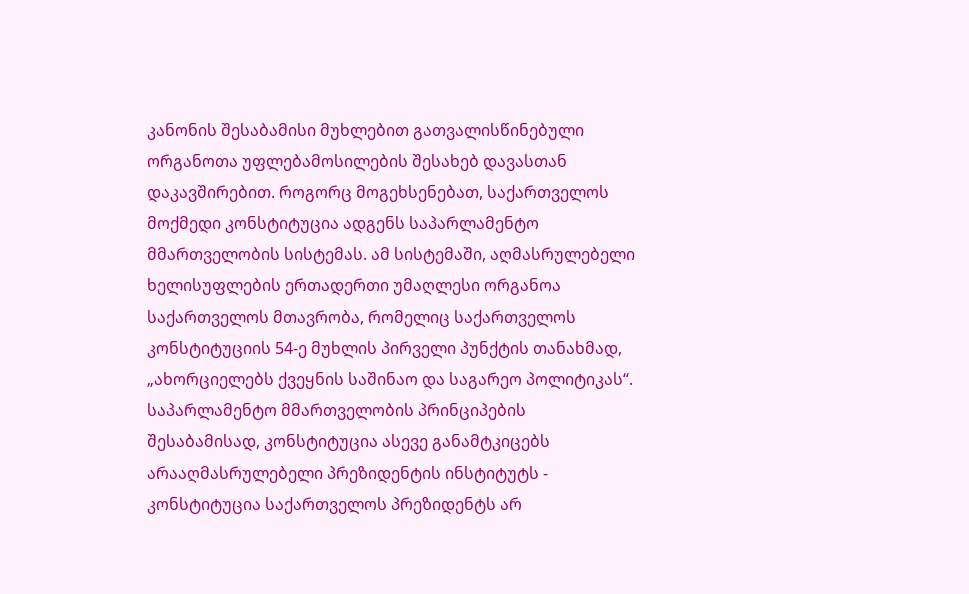კანონის შესაბამისი მუხლებით გათვალისწინებული ორგანოთა უფლებამოსილების შესახებ დავასთან დაკავშირებით. როგორც მოგეხსენებათ, საქართველოს მოქმედი კონსტიტუცია ადგენს საპარლამენტო მმართველობის სისტემას. ამ სისტემაში, აღმასრულებელი ხელისუფლების ერთადერთი უმაღლესი ორგანოა საქართველოს მთავრობა, რომელიც საქართველოს კონსტიტუციის 54-ე მუხლის პირველი პუნქტის თანახმად, „ახორციელებს ქვეყნის საშინაო და საგარეო პოლიტიკას“. საპარლამენტო მმართველობის პრინციპების შესაბამისად, კონსტიტუცია ასევე განამტკიცებს არააღმასრულებელი პრეზიდენტის ინსტიტუტს - კონსტიტუცია საქართველოს პრეზიდენტს არ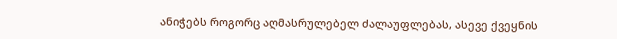ანიჭებს როგორც აღმასრულებელ ძალაუფლებას, ასევე ქვეყნის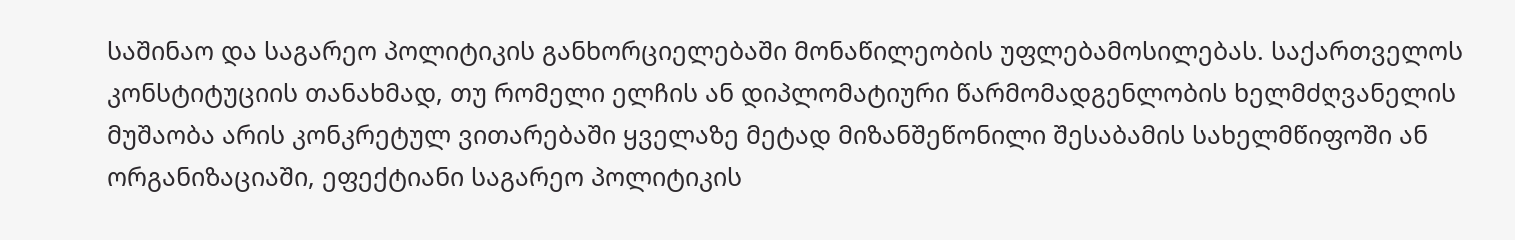საშინაო და საგარეო პოლიტიკის განხორციელებაში მონაწილეობის უფლებამოსილებას. საქართველოს კონსტიტუციის თანახმად, თუ რომელი ელჩის ან დიპლომატიური წარმომადგენლობის ხელმძღვანელის მუშაობა არის კონკრეტულ ვითარებაში ყველაზე მეტად მიზანშეწონილი შესაბამის სახელმწიფოში ან ორგანიზაციაში, ეფექტიანი საგარეო პოლიტიკის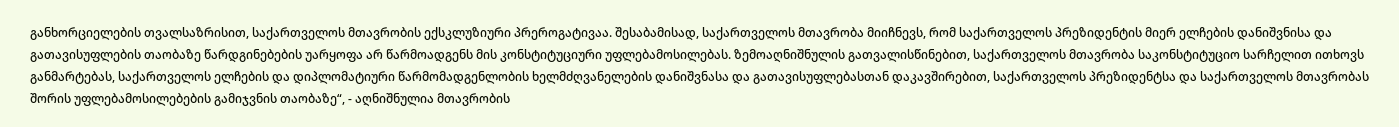განხორციელების თვალსაზრისით, საქართველოს მთავრობის ექსკლუზიური პრეროგატივაა. შესაბამისად, საქართველოს მთავრობა მიიჩნევს, რომ საქართველოს პრეზიდენტის მიერ ელჩების დანიშვნისა და გათავისუფლების თაობაზე წარდგინებების უარყოფა არ წარმოადგენს მის კონსტიტუციური უფლებამოსილებას. ზემოაღნიშნულის გათვალისწინებით, საქართველოს მთავრობა საკონსტიტუციო სარჩელით ითხოვს განმარტებას, საქართველოს ელჩების და დიპლომატიური წარმომადგენლობის ხელმძღვანელების დანიშვნასა და გათავისუფლებასთან დაკავშირებით, საქართველოს პრეზიდენტსა და საქართველოს მთავრობას შორის უფლებამოსილებების გამიჯვნის თაობაზე“, - აღნიშნულია მთავრობის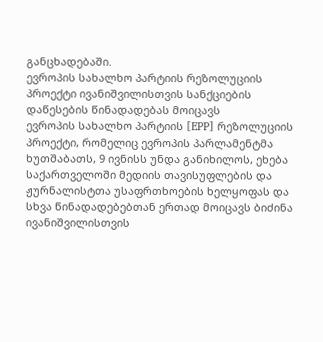განცხადებაში.
ევროპის სახალხო პარტიის რეზოლუციის პროექტი ივანიშვილისთვის სანქციების დაწესების წინადადებას მოიცავს
ევროპის სახალხო პარტიის [EPP] რეზოლუციის პროექტი, რომელიც ევროპის პარლამენტმა ხუთშაბათს, 9 ივნისს უნდა განიხილოს, ეხება საქართველოში მედიის თავისუფლების და ჟურნალისტთა უსაფრთხოების ხელყოფას და სხვა წინადადებებთან ერთად მოიცავს ბიძინა ივანიშვილისთვის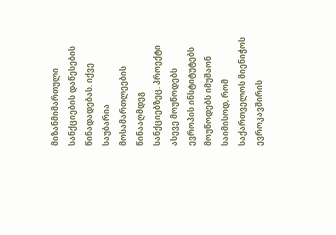მიზანმიმართული სანქციების დაწესების წინადადებას. იქვე საუბარია მოსამართლეების წინააღმდეგ სანქციებზეც. პროექტი ასევე მოუწოდებს ევროპის ინსტიტუტებს მოუწოდებს იმუშაონ საიმისოდ, რომ საქართველოს მიენიჭოს ევროკავშირის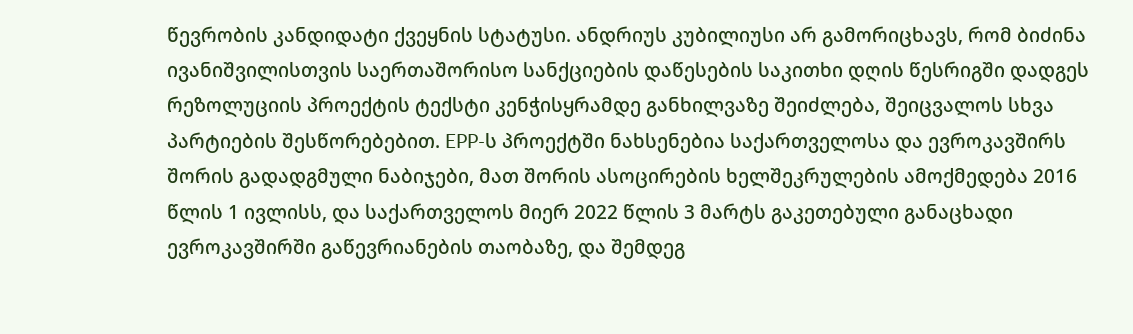წევრობის კანდიდატი ქვეყნის სტატუსი. ანდრიუს კუბილიუსი არ გამორიცხავს, რომ ბიძინა ივანიშვილისთვის საერთაშორისო სანქციების დაწესების საკითხი დღის წესრიგში დადგეს რეზოლუციის პროექტის ტექსტი კენჭისყრამდე განხილვაზე შეიძლება, შეიცვალოს სხვა პარტიების შესწორებებით. EPP-ს პროექტში ნახსენებია საქართველოსა და ევროკავშირს შორის გადადგმული ნაბიჯები, მათ შორის ასოცირების ხელშეკრულების ამოქმედება 2016 წლის 1 ივლისს, და საქართველოს მიერ 2022 წლის 3 მარტს გაკეთებული განაცხადი ევროკავშირში გაწევრიანების თაობაზე, და შემდეგ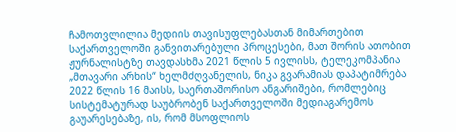ჩამოთვლილია მედიის თავისუფლებასთან მიმართებით საქართველოში განვითარებული პროცესები, მათ შორის ათობით ჟურნალისტზე თავდასხმა 2021 წლის 5 ივლისს, ტელეკომპანია „მთავარი არხის“ ხელმძღვანელის, ნიკა გვარამიას დაპატიმრება 2022 წლის 16 მაისს, საერთაშორისო ანგარიშები, რომლებიც სისტემატურად საუბრობენ საქართველოში მედიაგარემოს გაუარესებაზე, ის, რომ მსოფლიოს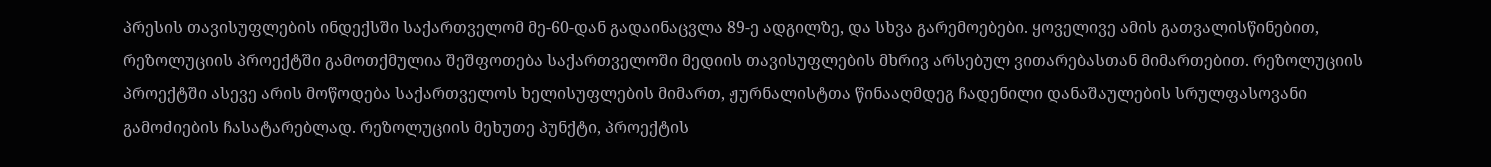პრესის თავისუფლების ინდექსში საქართველომ მე-60-დან გადაინაცვლა 89-ე ადგილზე, და სხვა გარემოებები. ყოველივე ამის გათვალისწინებით, რეზოლუციის პროექტში გამოთქმულია შეშფოთება საქართველოში მედიის თავისუფლების მხრივ არსებულ ვითარებასთან მიმართებით. რეზოლუციის პროექტში ასევე არის მოწოდება საქართველოს ხელისუფლების მიმართ, ჟურნალისტთა წინააღმდეგ ჩადენილი დანაშაულების სრულფასოვანი გამოძიების ჩასატარებლად. რეზოლუციის მეხუთე პუნქტი, პროექტის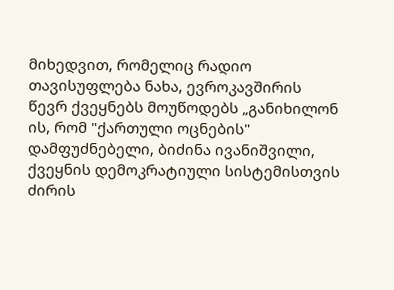მიხედვით, რომელიც რადიო თავისუფლება ნახა, ევროკავშირის წევრ ქვეყნებს მოუწოდებს „განიხილონ ის, რომ "ქართული ოცნების" დამფუძნებელი, ბიძინა ივანიშვილი, ქვეყნის დემოკრატიული სისტემისთვის ძირის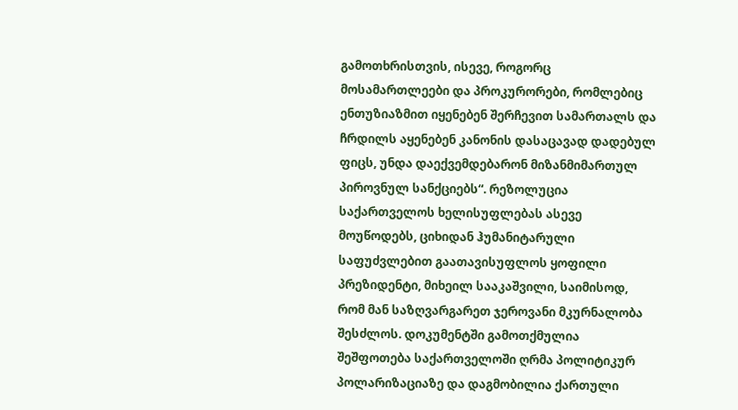გამოთხრისთვის, ისევე, როგორც მოსამართლეები და პროკურორები, რომლებიც ენთუზიაზმით იყენებენ შერჩევით სამართალს და ჩრდილს აყენებენ კანონის დასაცავად დადებულ ფიცს, უნდა დაექვემდებარონ მიზანმიმართულ პიროვნულ სანქციებს“. რეზოლუცია საქართველოს ხელისუფლებას ასევე მოუწოდებს, ციხიდან ჰუმანიტარული საფუძვლებით გაათავისუფლოს ყოფილი პრეზიდენტი, მიხეილ სააკაშვილი, საიმისოდ, რომ მან საზღვარგარეთ ჯეროვანი მკურნალობა შესძლოს. დოკუმენტში გამოთქმულია შეშფოთება საქართველოში ღრმა პოლიტიკურ პოლარიზაციაზე და დაგმობილია ქართული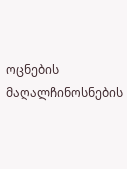ოცნების მაღალჩინოსნების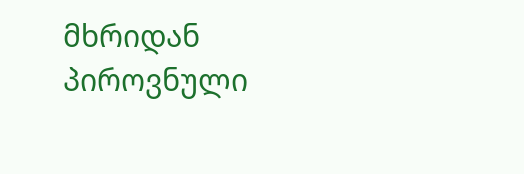მხრიდან პიროვნული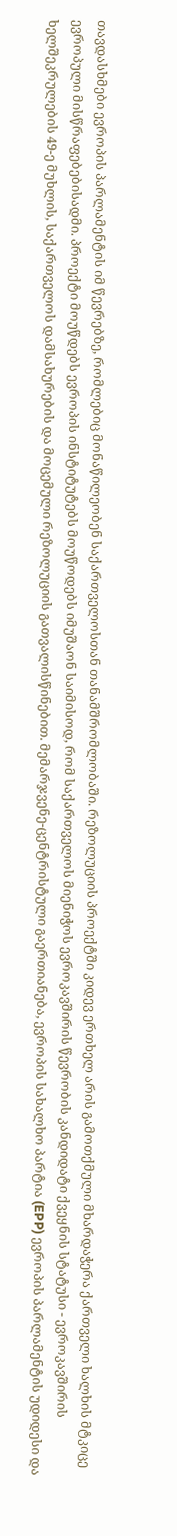თავდასხმები ევროპის პარლამენტის იმ წევრებზე, რომლებიც მონაწილეობენ საქართველოსთან თანამშრომლობაში. რეზოლუციის პროექტში კიდევ ერთხელ არის გამოთქმული მხარდაჭერა ქართველი ხალხის მტკიცე ევროპული მისწრაფებებისადმი. პროექტი მოუწდებს ევროპის ინსტიტუტებს მოუწოდებს იმუშაონ საიმისოდ, რომ საქართველოს მიენიჭოს ევროკავშირის წევრობის კანდიდატი ქვეყნის სტატუსი - ევროკავშირის ხელშეკრულების 49-ე მუხლის, საქართველოს დამსახურების და მოცემული რეზოლუციის გათვალისწინებით. მემარჯვენე-ცენტრისტული გაერთიანება, ევროპის სახალხო პარტია (EPP) ევროპის პარლამენტის უდიდესი და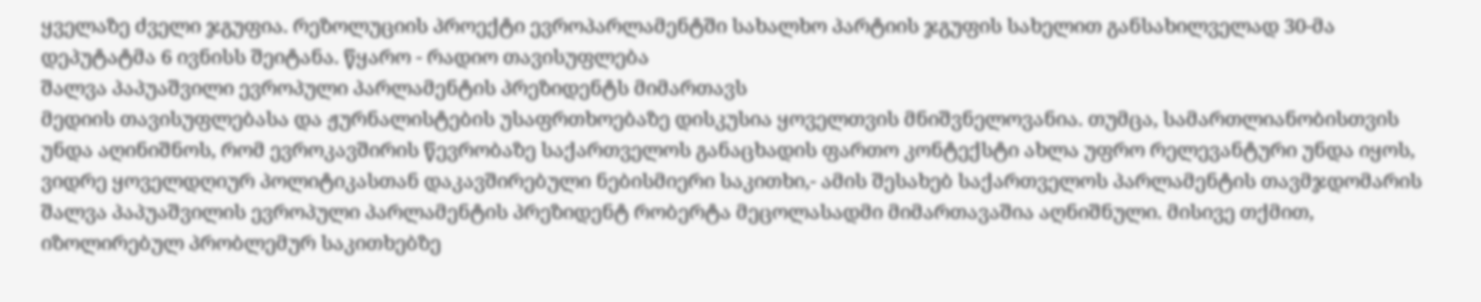ყველაზე ძველი ჯგუფია. რეზოლუციის პროექტი ევროპარლამენტში სახალხო პარტიის ჯგუფის სახელით განსახილველად 30-მა დეპუტატმა 6 ივნისს შეიტანა. წყარო - რადიო თავისუფლება
შალვა პაპუაშვილი ევროპული პარლამენტის პრეზიდენტს მიმართავს
მედიის თავისუფლებასა და ჟურნალისტების უსაფრთხოებაზე დისკუსია ყოველთვის მნიშვნელოვანია. თუმცა, სამართლიანობისთვის უნდა აღინიშნოს, რომ ევროკავშირის წევრობაზე საქართველოს განაცხადის ფართო კონტექსტი ახლა უფრო რელევანტური უნდა იყოს, ვიდრე ყოველდღიურ პოლიტიკასთან დაკავშირებული ნებისმიერი საკითხი,- ამის შესახებ საქართველოს პარლამენტის თავმჯდომარის შალვა პაპუაშვილის ევროპული პარლამენტის პრეზიდენტ რობერტა მეცოლასადმი მიმართავაშია აღნიშნული. მისივე თქმით, იზოლირებულ პრობლემურ საკითხებზე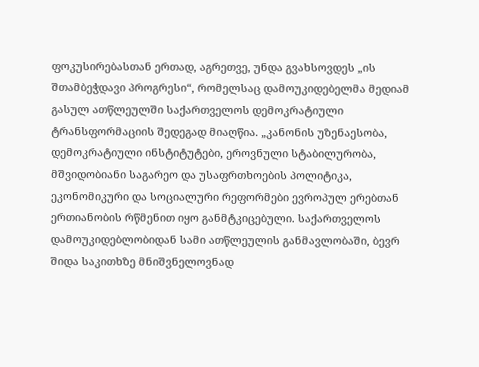ფოკუსირებასთან ერთად, აგრეთვე, უნდა გვახსოვდეს „ის შთამბეჭდავი პროგრესი“, რომელსაც დამოუკიდებელმა მედიამ გასულ ათწლეულში საქართველოს დემოკრატიული ტრანსფორმაციის შედეგად მიაღწია. „კანონის უზენაესობა, დემოკრატიული ინსტიტუტები, ეროვნული სტაბილურობა, მშვიდობიანი საგარეო და უსაფრთხოების პოლიტიკა, ეკონომიკური და სოციალური რეფორმები ევროპულ ერებთან ერთიანობის რწმენით იყო განმტკიცებული. საქართველოს დამოუკიდებლობიდან სამი ათწლეულის განმავლობაში, ბევრ შიდა საკითხზე მნიშვნელოვნად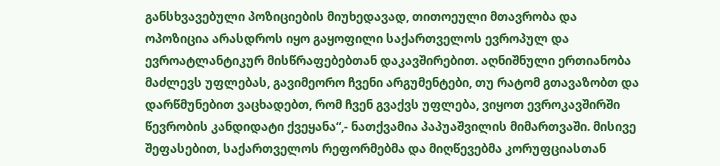განსხვავებული პოზიციების მიუხედავად, თითოეული მთავრობა და ოპოზიცია არასდროს იყო გაყოფილი საქართველოს ევროპულ და ევროატლანტიკურ მისწრაფებებთან დაკავშირებით. აღნიშნული ერთიანობა მაძლევს უფლებას, გავიმეორო ჩვენი არგუმენტები, თუ რატომ გთავაზობთ და დარწმუნებით ვაცხადებთ, რომ ჩვენ გვაქვს უფლება, ვიყოთ ევროკავშირში წევრობის კანდიდატი ქვეყანა“,- ნათქვამია პაპუაშვილის მიმართვაში. მისივე შეფასებით, საქართველოს რეფორმებმა და მიღწევებმა კორუფციასთან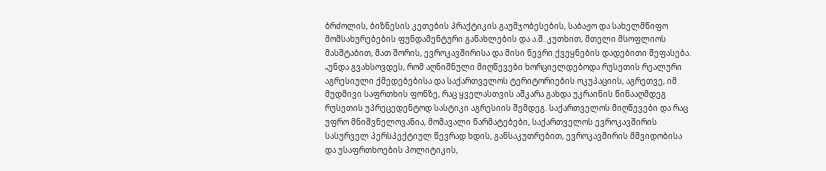ბრძოლის, ბიზნესის კეთების პრაქტიკის გაუმჯობესების, საბაჟო და სახელმწიფო მომსახურებების ფუნდამენტური განახლების და ა.შ. კუთხით, მთელი მსოფლიოს მასშტაბით, მათ შორის, ევროკავშირისა და მისი წევრი ქვეყნების დადებითი შეფასება. „უნდა გვახსოვდეს, რომ აღნიშნული მიღწევები ხორციელდებოდა რუსეთის რეალური აგრესიული ქმედებებისა და საქართველოს ტერიტორიების ოკუპაციის, აგრეთვე, იმ მუდმივი საფრთხის ფონზე, რაც ყველასთვის აშკარა გახდა უკრაინის წინააღმდეგ რუსეთის უპრეცედენტოდ სასტიკი აგრესიის შემდეგ. საქართველოს მიღწევები და რაც უფრო მნიშვნელოვანია, მომავალი წარმატებები, საქართველოს ევროკავშირის სასურველ პერსპექტიულ წევრად ხდის, განსაკუთრებით, ევროკავშირის მშვიდობისა და უსაფრთხოების პოლიტიკის,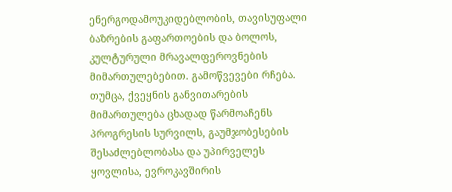ენერგოდამოუკიდებლობის, თავისუფალი ბაზრების გაფართოების და ბოლოს, კულტურული მრავალფეროვნების მიმართულებებით. გამოწვევები რჩება. თუმცა, ქვეყნის განვითარების მიმართულება ცხადად წარმოაჩენს პროგრესის სურვილს, გაუმჯობესების შესაძლებლობასა და უპირველეს ყოვლისა, ევროკავშირის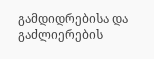გამდიდრებისა და გაძლიერების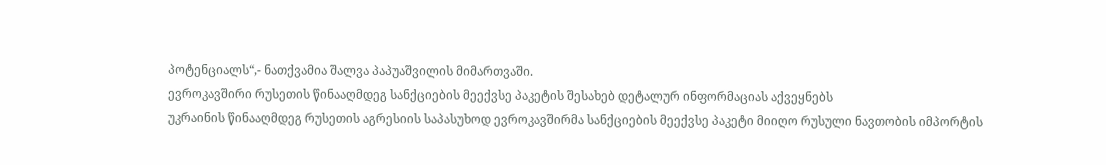პოტენციალს“,- ნათქვამია შალვა პაპუაშვილის მიმართვაში.
ევროკავშირი რუსეთის წინააღმდეგ სანქციების მეექვსე პაკეტის შესახებ დეტალურ ინფორმაციას აქვეყნებს
უკრაინის წინააღმდეგ რუსეთის აგრესიის საპასუხოდ ევროკავშირმა სანქციების მეექვსე პაკეტი მიიღო რუსული ნავთობის იმპორტის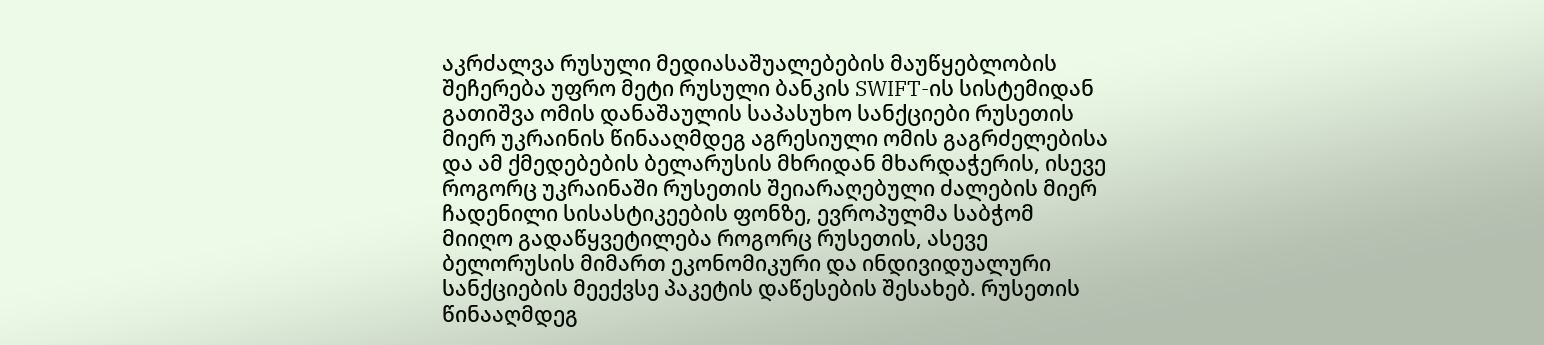აკრძალვა რუსული მედიასაშუალებების მაუწყებლობის შეჩერება უფრო მეტი რუსული ბანკის SWIFT-ის სისტემიდან გათიშვა ომის დანაშაულის საპასუხო სანქციები რუსეთის მიერ უკრაინის წინააღმდეგ აგრესიული ომის გაგრძელებისა და ამ ქმედებების ბელარუსის მხრიდან მხარდაჭერის, ისევე როგორც უკრაინაში რუსეთის შეიარაღებული ძალების მიერ ჩადენილი სისასტიკეების ფონზე, ევროპულმა საბჭომ მიიღო გადაწყვეტილება როგორც რუსეთის, ასევე ბელორუსის მიმართ ეკონომიკური და ინდივიდუალური სანქციების მეექვსე პაკეტის დაწესების შესახებ. რუსეთის წინააღმდეგ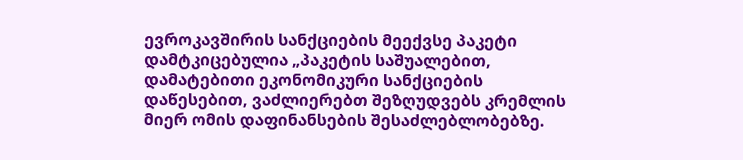ევროკავშირის სანქციების მეექვსე პაკეტი დამტკიცებულია „პაკეტის საშუალებით, დამატებითი ეკონომიკური სანქციების დაწესებით, ვაძლიერებთ შეზღუდვებს კრემლის მიერ ომის დაფინანსების შესაძლებლობებზე.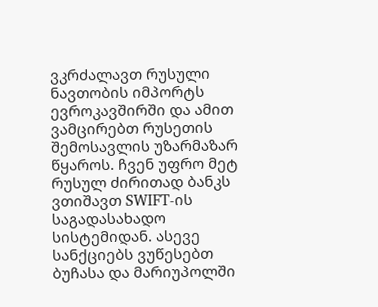ვკრძალავთ რუსული ნავთობის იმპორტს ევროკავშირში და ამით ვამცირებთ რუსეთის შემოსავლის უზარმაზარ წყაროს. ჩვენ უფრო მეტ რუსულ ძირითად ბანკს ვთიშავთ SWIFT-ის საგადასახადო სისტემიდან. ასევე სანქციებს ვუწესებთ ბუჩასა და მარიუპოლში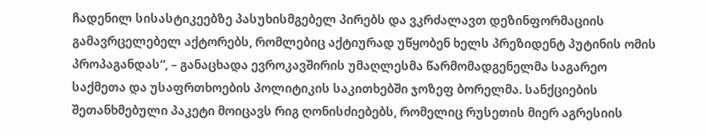ჩადენილ სისასტიკეებზე პასუხისმგებელ პირებს და ვკრძალავთ დეზინფორმაციის გამავრცელებელ აქტორებს, რომლებიც აქტიურად უწყობენ ხელს პრეზიდენტ პუტინის ომის პროპაგანდას“, – განაცხადა ევროკავშირის უმაღლესმა წარმომადგენელმა საგარეო საქმეთა და უსაფრთხოების პოლიტიკის საკითხებში ჯოზეფ ბორელმა. სანქციების შეთანხმებული პაკეტი მოიცავს რიგ ღონისძიებებს, რომელიც რუსეთის მიერ აგრესიის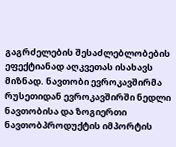გაგრძელების შესაძლებლობების ეფექტიანად აღკვეთას ისახავს მიზნად. ნავთობი ევროკავშირმა რუსეთიდან ევროკავშირში ნედლი ნავთობისა და ზოგიერთი ნავთობპროდუქტის იმპორტის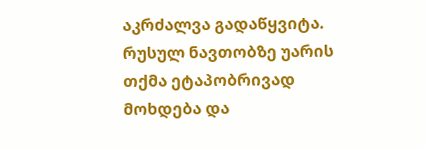აკრძალვა გადაწყვიტა. რუსულ ნავთობზე უარის თქმა ეტაპობრივად მოხდება და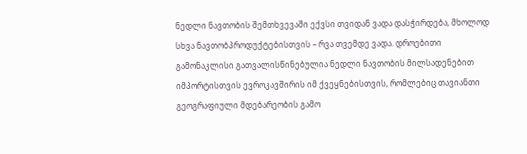ნედლი ნავთობის შემთხვევაში ექვსი თვიდან ვადა დასჭირდება, მხოლოდ სხვა ნავთობპროდუქტებისთვის – რვა თვემდე ვადა. დროებითი გამონაკლისი გათვალისწინებულია ნედლი ნავთობის მილსადენებით იმპორტისთვის ევროკავშირის იმ ქვეყნებისთვის, რომლებიც თავიანთი გეოგრაფიული მდებარეობის გამო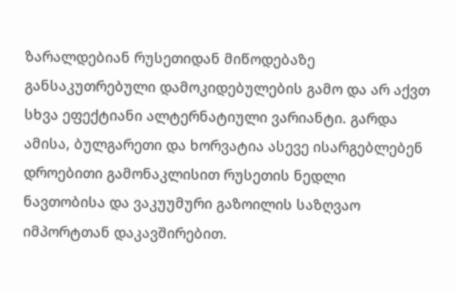ზარალდებიან რუსეთიდან მიწოდებაზე განსაკუთრებული დამოკიდებულების გამო და არ აქვთ სხვა ეფექტიანი ალტერნატიული ვარიანტი. გარდა ამისა, ბულგარეთი და ხორვატია ასევე ისარგებლებენ დროებითი გამონაკლისით რუსეთის ნედლი ნავთობისა და ვაკუუმური გაზოილის საზღვაო იმპორტთან დაკავშირებით.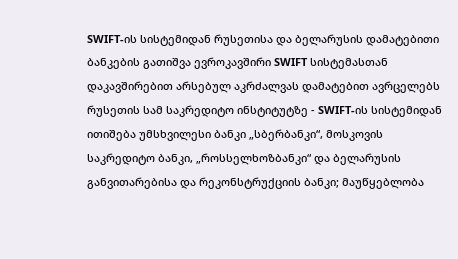SWIFT-ის სისტემიდან რუსეთისა და ბელარუსის დამატებითი ბანკების გათიშვა ევროკავშირი SWIFT სისტემასთან დაკავშირებით არსებულ აკრძალვას დამატებით ავრცელებს რუსეთის სამ საკრედიტო ინსტიტუტზე - SWIFT-ის სისტემიდან ითიშება უმსხვილესი ბანკი „სბერბანკი“, მოსკოვის საკრედიტო ბანკი, „როსსელხოზბანკი“ და ბელარუსის განვითარებისა და რეკონსტრუქციის ბანკი; მაუწყებლობა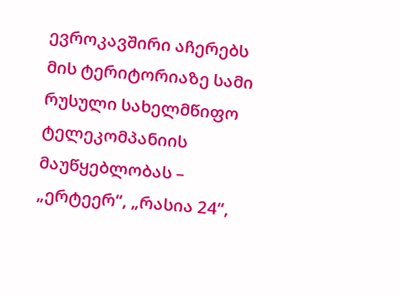ევროკავშირი აჩერებს მის ტერიტორიაზე სამი რუსული სახელმწიფო ტელეკომპანიის მაუწყებლობას – „ერტეერ“, „რასია 24“,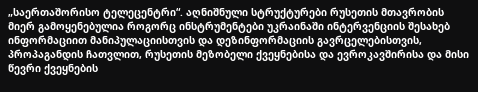„საერთაშორისო ტელეცენტრი“. აღნიშნული სტრუქტურები რუსეთის მთავრობის მიერ გამოყენებულია როგორც ინსტრუმენტები უკრაინაში ინტერვენციის შესახებ ინფორმაციით მანიპულაციისთვის და დეზინფორმაციის გავრცელებისთვის, პროპაგანდის ჩათვლით, რუსეთის მეზობელი ქვეყნებისა და ევროკავშირისა და მისი წევრი ქვეყნების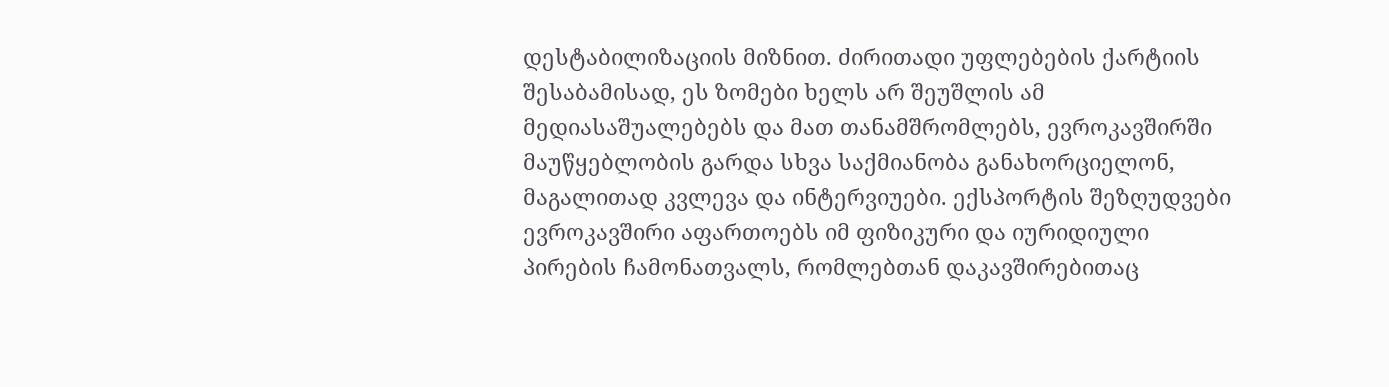დესტაბილიზაციის მიზნით. ძირითადი უფლებების ქარტიის შესაბამისად, ეს ზომები ხელს არ შეუშლის ამ მედიასაშუალებებს და მათ თანამშრომლებს, ევროკავშირში მაუწყებლობის გარდა სხვა საქმიანობა განახორციელონ, მაგალითად კვლევა და ინტერვიუები. ექსპორტის შეზღუდვები ევროკავშირი აფართოებს იმ ფიზიკური და იურიდიული პირების ჩამონათვალს, რომლებთან დაკავშირებითაც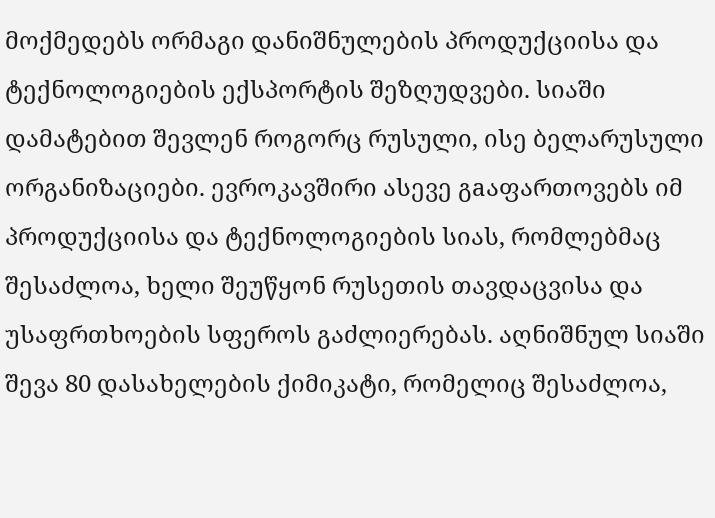მოქმედებს ორმაგი დანიშნულების პროდუქციისა და ტექნოლოგიების ექსპორტის შეზღუდვები. სიაში დამატებით შევლენ როგორც რუსული, ისე ბელარუსული ორგანიზაციები. ევროკავშირი ასევე გaაფართოვებს იმ პროდუქციისა და ტექნოლოგიების სიას, რომლებმაც შესაძლოა, ხელი შეუწყონ რუსეთის თავდაცვისა და უსაფრთხოების სფეროს გაძლიერებას. აღნიშნულ სიაში შევა 80 დასახელების ქიმიკატი, რომელიც შესაძლოა,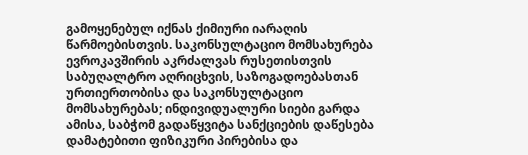გამოყენებულ იქნას ქიმიური იარაღის წარმოებისთვის. საკონსულტაციო მომსახურება ევროკავშირის აკრძალვას რუსეთისთვის საბუღალტრო აღრიცხვის, საზოგადოებასთან ურთიერთობისა და საკონსულტაციო მომსახურებას; ინდივიდუალური სიები გარდა ამისა, საბჭომ გადაწყვიტა სანქციების დაწესება დამატებითი ფიზიკური პირებისა და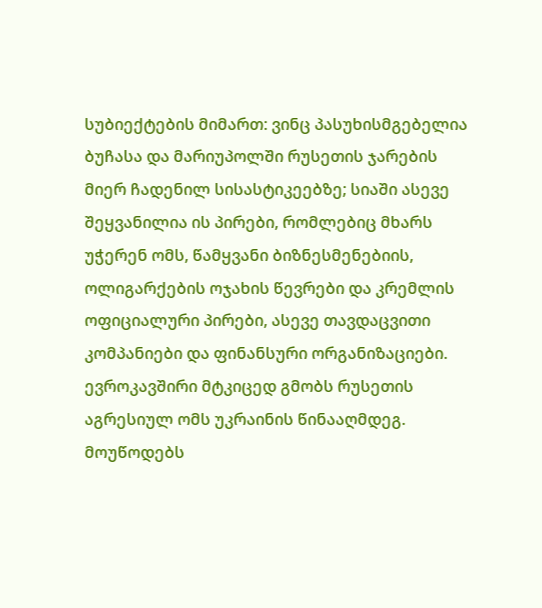სუბიექტების მიმართ: ვინც პასუხისმგებელია ბუჩასა და მარიუპოლში რუსეთის ჯარების მიერ ჩადენილ სისასტიკეებზე; სიაში ასევე შეყვანილია ის პირები, რომლებიც მხარს უჭერენ ომს, წამყვანი ბიზნესმენებიის, ოლიგარქების ოჯახის წევრები და კრემლის ოფიციალური პირები, ასევე თავდაცვითი კომპანიები და ფინანსური ორგანიზაციები. ევროკავშირი მტკიცედ გმობს რუსეთის აგრესიულ ომს უკრაინის წინააღმდეგ. მოუწოდებს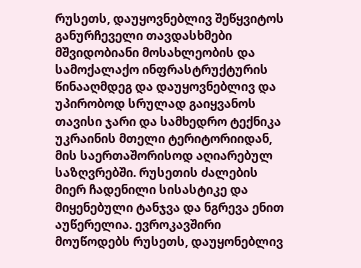რუსეთს, დაუყოვნებლივ შეწყვიტოს განურჩეველი თავდასხმები მშვიდობიანი მოსახლეობის და სამოქალაქო ინფრასტრუქტურის წინააღმდეგ და დაუყოვნებლივ და უპირობოდ სრულად გაიყვანოს თავისი ჯარი და სამხედრო ტექნიკა უკრაინის მთელი ტერიტორიიდან, მის საერთაშორისოდ აღიარებულ საზღვრებში. რუსეთის ძალების მიერ ჩადენილი სისასტიკე და მიყენებული ტანჯვა და ნგრევა ენით აუწერელია. ევროკავშირი მოუწოდებს რუსეთს, დაუყონებლივ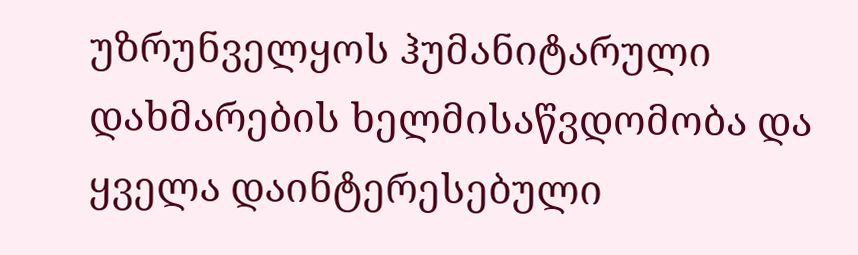უზრუნველყოს ჰუმანიტარული დახმარების ხელმისაწვდომობა და ყველა დაინტერესებული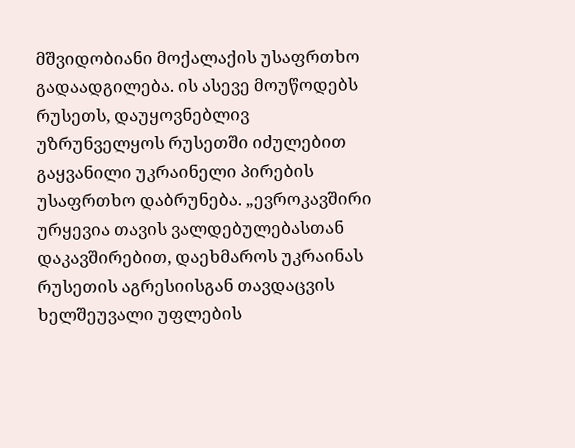მშვიდობიანი მოქალაქის უსაფრთხო გადაადგილება. ის ასევე მოუწოდებს რუსეთს, დაუყოვნებლივ უზრუნველყოს რუსეთში იძულებით გაყვანილი უკრაინელი პირების უსაფრთხო დაბრუნება. „ევროკავშირი ურყევია თავის ვალდებულებასთან დაკავშირებით, დაეხმაროს უკრაინას რუსეთის აგრესიისგან თავდაცვის ხელშეუვალი უფლების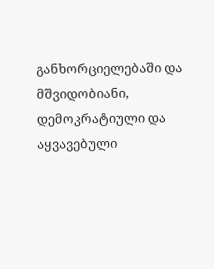განხორციელებაში და მშვიდობიანი, დემოკრატიული და აყვავებული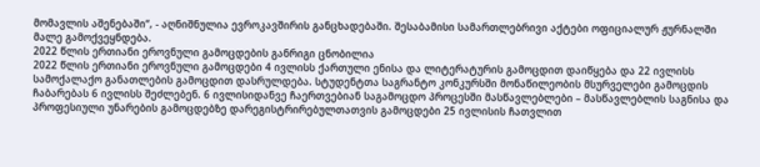მომავლის აშენებაში“, - აღნიშნულია ევროკავშირის განცხადებაში. შესაბამისი სამართლებრივი აქტები ოფიციალურ ჟურნალში მალე გამოქვეყნდება.
2022 წლის ერთიანი ეროვნული გამოცდების განრიგი ცნობილია
2022 წლის ერთიანი ეროვნული გამოცდები 4 ივლისს ქართული ენისა და ლიტერატურის გამოცდით დაიწყება და 22 ივლისს სამოქალაქო განათლების გამოცდით დასრულდება. სტუდენტთა საგრანტო კონკურსში მონაწილეობის მსურველები გამოცდის ჩაბარებას 6 ივლისს შეძლებენ. 6 ივლისიდანვე ჩაერთვებიან საგამოცდო პროცესში მასწავლებლები – მასწავლებლის საგნისა და პროფესიული უნარების გამოცდებზე დარეგისტრირებულთათვის გამოცდები 25 ივლისის ჩათვლით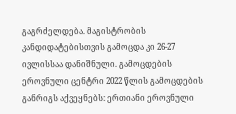გაგრძელდება. მაგისტრობის კანდიდატებისთვის გამოცდა კი 26-27 ივლისსაა დანიშნული. გამოცდების ეროვნული ცენტრი 2022 წლის გამოცდების განრიგს აქვეყნებს: ერთიანი ეროვნული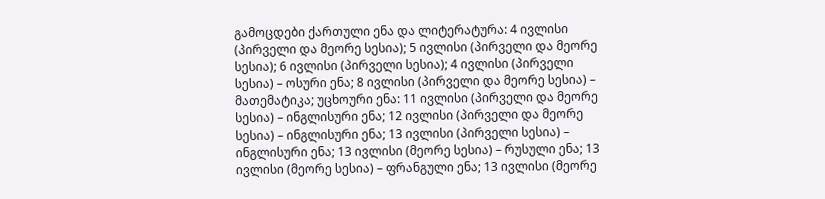გამოცდები ქართული ენა და ლიტერატურა: 4 ივლისი (პირველი და მეორე სესია); 5 ივლისი (პირველი და მეორე სესია); 6 ივლისი (პირველი სესია); 4 ივლისი (პირველი სესია) – ოსური ენა; 8 ივლისი (პირველი და მეორე სესია) – მათემატიკა; უცხოური ენა: 11 ივლისი (პირველი და მეორე სესია) – ინგლისური ენა; 12 ივლისი (პირველი და მეორე სესია) – ინგლისური ენა; 13 ივლისი (პირველი სესია) – ინგლისური ენა; 13 ივლისი (მეორე სესია) – რუსული ენა; 13 ივლისი (მეორე სესია) – ფრანგული ენა; 13 ივლისი (მეორე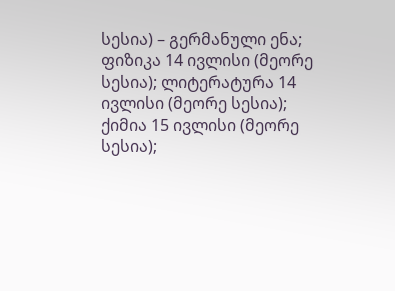სესია) – გერმანული ენა; ფიზიკა 14 ივლისი (მეორე სესია); ლიტერატურა 14 ივლისი (მეორე სესია); ქიმია 15 ივლისი (მეორე სესია);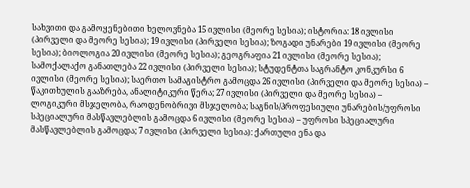სახვითი და გამოყენებითი ხელოვნება 15 ივლისი (მეორე სესია); ისტორია: 18 ივლისი (პირველი და მეორე სესია); 19 ივლისი (პირველი სესია); ზოგადი უნარები 19 ივლისი (მეორე სესია); ბიოლოგია 20 ივლისი (მეორე სესია); გეოგრაფია 21 ივლისი (მეორე სესია); სამოქალაქო განათლება 22 ივლისი (პირველი სესია); სტუდენტთა საგრანტო კონკურსი 6 ივლისი (მეორე სესია); საერთო სამაგისტრო გამოცდა 26 ივლისი (პირველი და მეორე სესია) – წაკითხულის გააზრება, ანალიტიკური წერა; 27 ივლისი (პირველი და მეორე სესია) – ლოგიკური მსჯელობა, რაოდენობრივი მსჯელობა; საგნის/პროფესიული უნარების/უფროსი სპეციალური მასწავლებლის გამოცდა 6 ივლისი (მეორე სესია) – უფროსი სპეციალური მასწავლებლის გამოცდა; 7 ივლისი (პირველი სესია): ქართული ენა და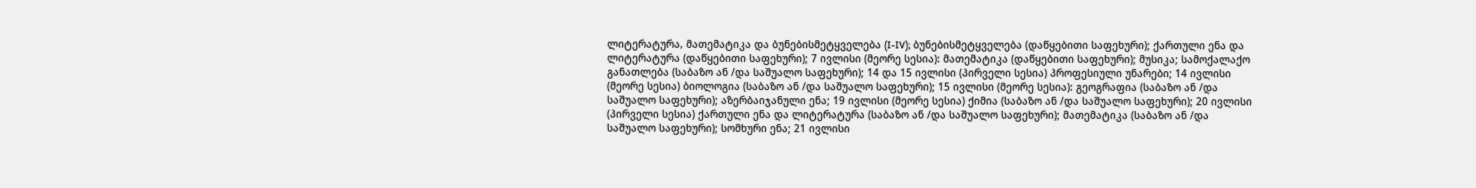ლიტერატურა, მათემატიკა და ბუნებისმეტყველება (I-IV); ბუნებისმეტყველება (დაწყებითი საფეხური); ქართული ენა და ლიტერატურა (დაწყებითი საფეხური); 7 ივლისი (მეორე სესია): მათემატიკა (დაწყებითი საფეხური); მუსიკა; სამოქალაქო განათლება (საბაზო ან /და საშუალო საფეხური); 14 და 15 ივლისი (პირველი სესია) პროფესიული უნარები; 14 ივლისი (მეორე სესია) ბიოლოგია (საბაზო ან /და საშუალო საფეხური); 15 ივლისი (მეორე სესია): გეოგრაფია (საბაზო ან /და საშუალო საფეხური); აზერბაიჯანული ენა; 19 ივლისი (მეორე სესია) ქიმია (საბაზო ან /და საშუალო საფეხური); 20 ივლისი (პირველი სესია) ქართული ენა და ლიტერატურა (საბაზო ან /და საშუალო საფეხური); მათემატიკა (საბაზო ან /და საშუალო საფეხური); სომხური ენა; 21 ივლისი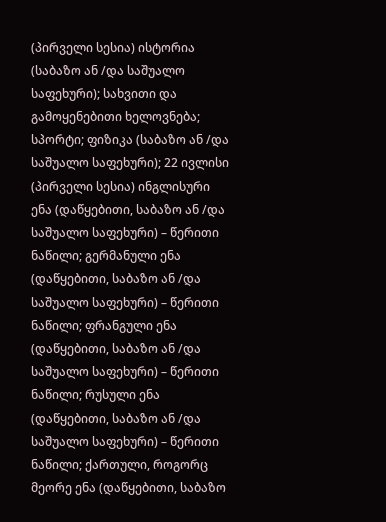(პირველი სესია) ისტორია (საბაზო ან /და საშუალო საფეხური); სახვითი და გამოყენებითი ხელოვნება; სპორტი; ფიზიკა (საბაზო ან /და საშუალო საფეხური); 22 ივლისი (პირველი სესია) ინგლისური ენა (დაწყებითი, საბაზო ან /და საშუალო საფეხური) – წერითი ნაწილი; გერმანული ენა (დაწყებითი, საბაზო ან /და საშუალო საფეხური) – წერითი ნაწილი; ფრანგული ენა (დაწყებითი, საბაზო ან /და საშუალო საფეხური) – წერითი ნაწილი; რუსული ენა (დაწყებითი, საბაზო ან /და საშუალო საფეხური) – წერითი ნაწილი; ქართული, როგორც მეორე ენა (დაწყებითი, საბაზო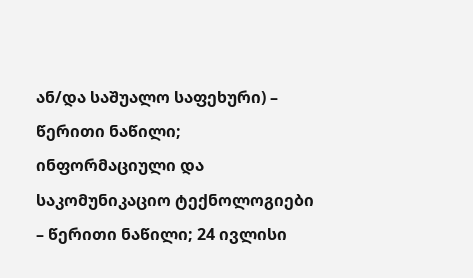ან/და საშუალო საფეხური) – წერითი ნაწილი; ინფორმაციული და საკომუნიკაციო ტექნოლოგიები – წერითი ნაწილი; 24 ივლისი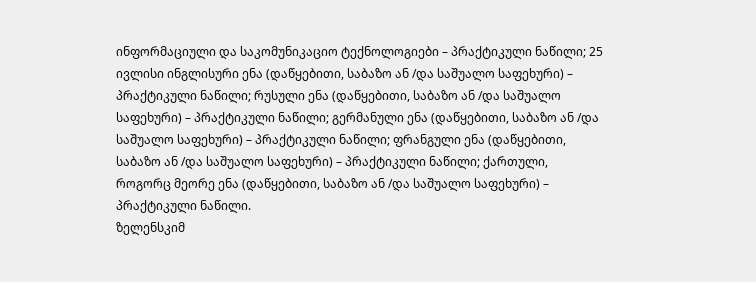ინფორმაციული და საკომუნიკაციო ტექნოლოგიები – პრაქტიკული ნაწილი; 25 ივლისი ინგლისური ენა (დაწყებითი, საბაზო ან /და საშუალო საფეხური) – პრაქტიკული ნაწილი; რუსული ენა (დაწყებითი, საბაზო ან /და საშუალო საფეხური) – პრაქტიკული ნაწილი; გერმანული ენა (დაწყებითი, საბაზო ან /და საშუალო საფეხური) – პრაქტიკული ნაწილი; ფრანგული ენა (დაწყებითი, საბაზო ან /და საშუალო საფეხური) – პრაქტიკული ნაწილი; ქართული, როგორც მეორე ენა (დაწყებითი, საბაზო ან /და საშუალო საფეხური) – პრაქტიკული ნაწილი.
ზელენსკიმ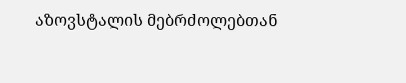აზოვსტალის მებრძოლებთან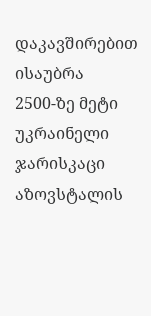დაკავშირებით ისაუბრა
2500-ზე მეტი უკრაინელი ჯარისკაცი აზოვსტალის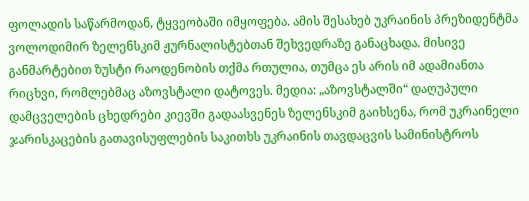ფოლადის საწარმოდან, ტყვეობაში იმყოფება. ამის შესახებ უკრაინის პრეზიდენტმა ვოლოდიმირ ზელენსკიმ ჟურნალისტებთან შეხვედრაზე განაცხადა. მისივე განმარტებით ზუსტი რაოდენობის თქმა რთულია, თუმცა ეს არის იმ ადამიანთა რიცხვი, რომლებმაც აზოვსტალი დატოვეს. მედია: „აზოვსტალში“ დაღუპული დამცველების ცხედრები კიევში გადაასვენეს ზელენსკიმ გაიხსენა, რომ უკრაინელი ჯარისკაცების გათავისუფლების საკითხს უკრაინის თავდაცვის სამინისტროს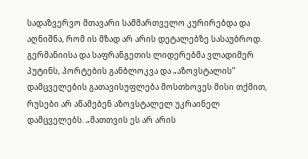სადაზვერვო მთავარი სამმართველო კურირებდა და აღნიშნა, რომ ის მზად არ არის დეტალებზე სასაუბროდ. გერმანიისა და საფრანგეთის ლიდერებმა ვლადიმერ პუტინს, პორტების განბლოკვა და „აზოვსტალის“ დამცველების გათავისუფლება მოსთხოვეს მისი თქმით, რუსები არ აწამებენ აზოვსტალელ უკრაინელ დამცველებს. „მათთვის ეს არ არის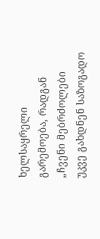ხელსაყრელი გარემოება, რადგან „ჩვენი მებრძოლები უკვე გახდნენ საზოგადო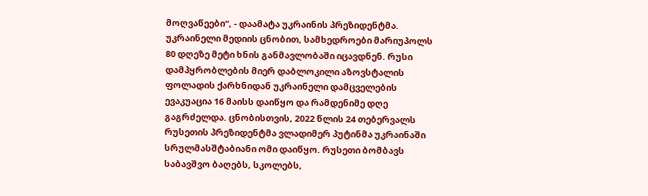მოღვაწეები“, - დაამატა უკრაინის პრეზიდენტმა. უკრაინელი მედიის ცნობით, სამხედროები მარიუპოლს 80 დღეზე მეტი ხნის განმავლობაში იცავდნენ. რუსი დამპყრობლების მიერ დაბლოკილი აზოვსტალის ფოლადის ქარხნიდან უკრაინელი დამცველების ევაკუაცია 16 მაისს დაიწყო და რამდენიმე დღე გაგრძელდა. ცნობისთვის, 2022 წლის 24 თებერვალს რუსეთის პრეზიდენტმა ვლადიმერ პუტინმა უკრაინაში სრულმასშტაბიანი ომი დაიწყო. რუსეთი ბომბავს საბავშვო ბაღებს, სკოლებს,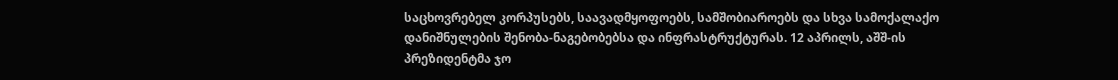საცხოვრებელ კორპუსებს, საავადმყოფოებს, სამშობიაროებს და სხვა სამოქალაქო დანიშნულების შენობა-ნაგებობებსა და ინფრასტრუქტურას. 12 აპრილს, აშშ-ის პრეზიდენტმა ჯო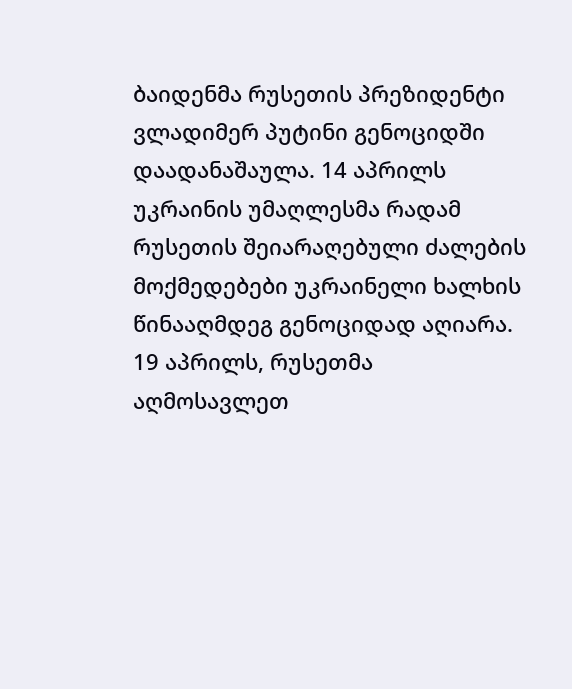ბაიდენმა რუსეთის პრეზიდენტი ვლადიმერ პუტინი გენოციდში დაადანაშაულა. 14 აპრილს უკრაინის უმაღლესმა რადამ რუსეთის შეიარაღებული ძალების მოქმედებები უკრაინელი ხალხის წინააღმდეგ გენოციდად აღიარა. 19 აპრილს, რუსეთმა აღმოსავლეთ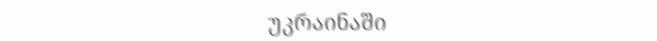უკრაინაში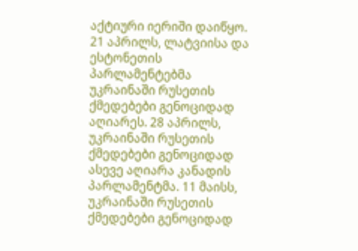აქტიური იერიში დაიწყო. 21 აპრილს, ლატვიისა და ესტონეთის პარლამენტებმა უკრაინაში რუსეთის ქმედებები გენოციდად აღიარეს. 28 აპრილს, უკრაინაში რუსეთის ქმედებები გენოციდად ასევე აღიარა კანადის პარლამენტმა. 11 მაისს, უკრაინაში რუსეთის ქმედებები გენოციდად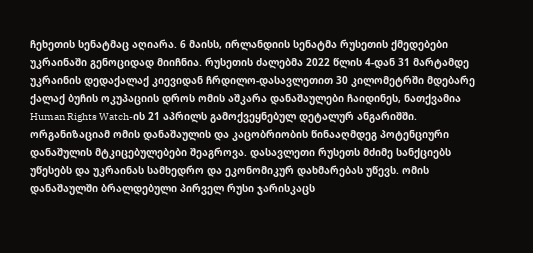ჩეხეთის სენატმაც აღიარა. 6 მაისს, ირლანდიის სენატმა რუსეთის ქმედებები უკრაინაში გენოციდად მიიჩნია. რუსეთის ძალებმა 2022 წლის 4-დან 31 მარტამდე უკრაინის დედაქალაქ კიევიდან ჩრდილო-დასავლეთით 30 კილომეტრში მდებარე ქალაქ ბუჩის ოკუპაციის დროს ომის აშკარა დანაშაულები ჩაიდინეს, ნათქვამია Human Rights Watch-ის 21 აპრილს გამოქვეყნებულ დეტალურ ანგარიშში. ორგანიზაციამ ომის დანაშაულის და კაცობრიობის წინააღმდეგ პოტენციური დანაშულის მტკიცებულებები შეაგროვა. დასავლეთი რუსეთს მძიმე სანქციებს უწესებს და უკრაინას სამხედრო და ეკონომიკურ დახმარებას უწევს. ომის დანაშაულში ბრალდებული პირველ რუსი ჯარისკაცს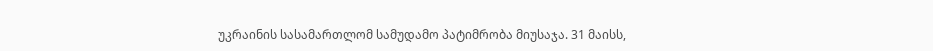უკრაინის სასამართლომ სამუდამო პატიმრობა მიუსაჯა. 31 მაისს,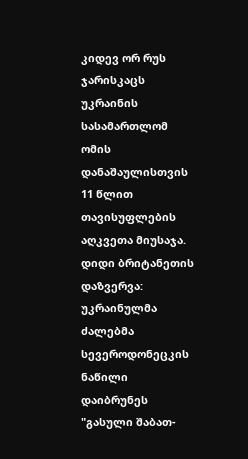კიდევ ორ რუს ჯარისკაცს უკრაინის სასამართლომ ომის დანაშაულისთვის 11 წლით თავისუფლების აღკვეთა მიუსაჯა.
დიდი ბრიტანეთის დაზვერვა: უკრაინულმა ძალებმა სევეროდონეცკის ნაწილი დაიბრუნეს
"გასული შაბათ-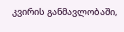კვირის განმავლობაში,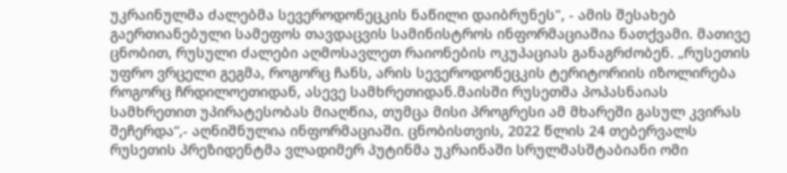უკრაინულმა ძალებმა სევეროდონეცკის ნაწილი დაიბრუნეს", - ამის შესახებ გაერთიანებული სამეფოს თავდაცვის სამინისტროს ინფორმაციაშია ნათქვამი. მათივე ცნობით, რუსული ძალები აღმოსავლეთ რაიონების ოკუპაციას განაგრძობენ. „რუსეთის უფრო ვრცელი გეგმა, როგორც ჩანს, არის სევეროდონეცკის ტერიტორიის იზოლირება როგორც ჩრდილოეთიდან, ასევე სამხრეთიდან.მაისში რუსეთმა პოპასნაიას სამხრეთით უპირატესობას მიაღწია, თუმცა მისი პროგრესი ამ მხარეში გასულ კვირას შეჩერდა“,- აღნიშნულია ინფორმაციაში. ცნობისთვის, 2022 წლის 24 თებერვალს რუსეთის პრეზიდენტმა ვლადიმერ პუტინმა უკრაინაში სრულმასშტაბიანი ომი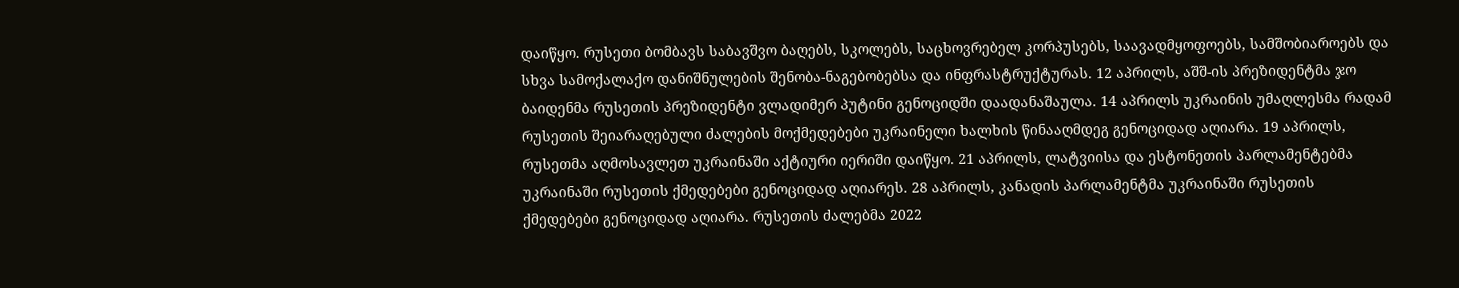დაიწყო. რუსეთი ბომბავს საბავშვო ბაღებს, სკოლებს, საცხოვრებელ კორპუსებს, საავადმყოფოებს, სამშობიაროებს და სხვა სამოქალაქო დანიშნულების შენობა-ნაგებობებსა და ინფრასტრუქტურას. 12 აპრილს, აშშ-ის პრეზიდენტმა ჯო ბაიდენმა რუსეთის პრეზიდენტი ვლადიმერ პუტინი გენოციდში დაადანაშაულა. 14 აპრილს უკრაინის უმაღლესმა რადამ რუსეთის შეიარაღებული ძალების მოქმედებები უკრაინელი ხალხის წინააღმდეგ გენოციდად აღიარა. 19 აპრილს, რუსეთმა აღმოსავლეთ უკრაინაში აქტიური იერიში დაიწყო. 21 აპრილს, ლატვიისა და ესტონეთის პარლამენტებმა უკრაინაში რუსეთის ქმედებები გენოციდად აღიარეს. 28 აპრილს, კანადის პარლამენტმა უკრაინაში რუსეთის ქმედებები გენოციდად აღიარა. რუსეთის ძალებმა 2022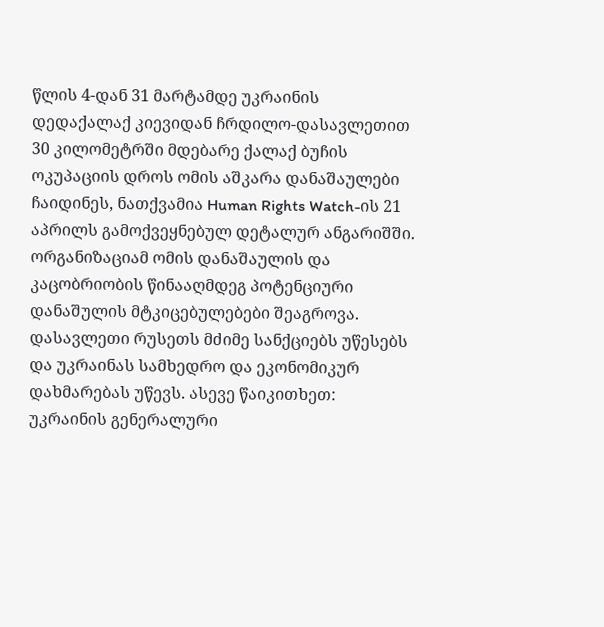წლის 4-დან 31 მარტამდე უკრაინის დედაქალაქ კიევიდან ჩრდილო-დასავლეთით 30 კილომეტრში მდებარე ქალაქ ბუჩის ოკუპაციის დროს ომის აშკარა დანაშაულები ჩაიდინეს, ნათქვამია Human Rights Watch-ის 21 აპრილს გამოქვეყნებულ დეტალურ ანგარიშში. ორგანიზაციამ ომის დანაშაულის და კაცობრიობის წინააღმდეგ პოტენციური დანაშულის მტკიცებულებები შეაგროვა. დასავლეთი რუსეთს მძიმე სანქციებს უწესებს და უკრაინას სამხედრო და ეკონომიკურ დახმარებას უწევს. ასევე წაიკითხეთ: უკრაინის გენერალური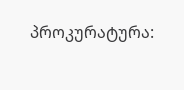პროკურატურა: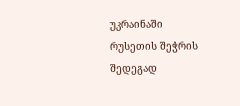უკრაინაში რუსეთის შეჭრის შედეგად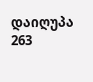დაიღუპა 263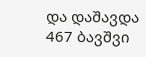და დაშავდა 467 ბავშვი